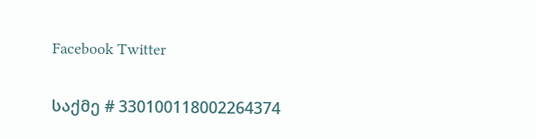Facebook Twitter

საქმე # 330100118002264374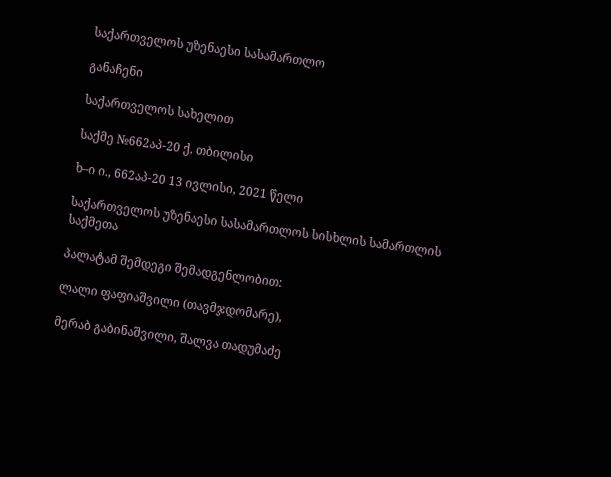საქართველოს უზენაესი სასამართლო

განაჩენი

საქართველოს სახელით

საქმე №662აპ-20 ქ. თბილისი

ხ–ი ი., 662აპ-20 13 ივლისი, 2021 წელი

საქართველოს უზენაესი სასამართლოს სისხლის სამართლის საქმეთა

პალატამ შემდეგი შემადგენლობით:

ლალი ფაფიაშვილი (თავმჯდომარე),

მერაბ გაბინაშვილი, შალვა თადუმაძე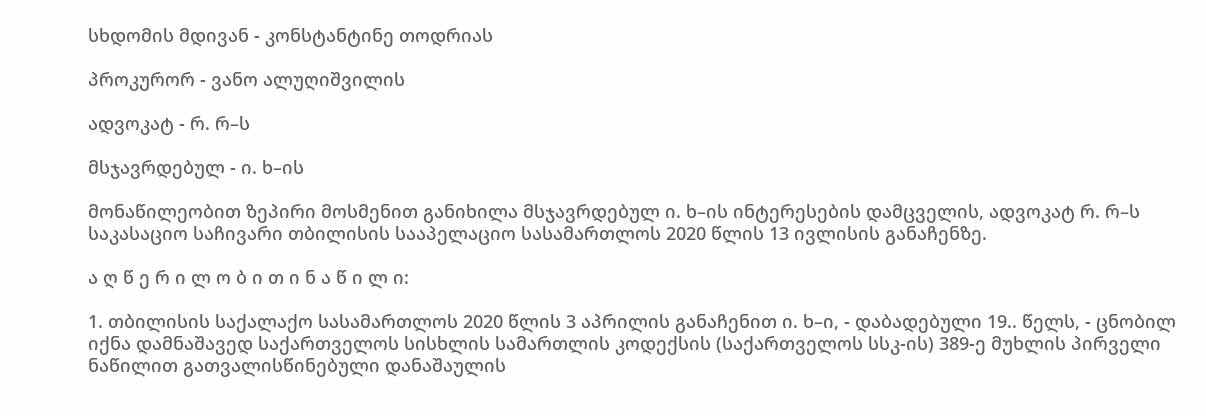სხდომის მდივან - კონსტანტინე თოდრიას

პროკურორ - ვანო ალუღიშვილის

ადვოკატ - რ. რ–ს

მსჯავრდებულ - ი. ხ–ის

მონაწილეობით ზეპირი მოსმენით განიხილა მსჯავრდებულ ი. ხ–ის ინტერესების დამცველის, ადვოკატ რ. რ–ს საკასაციო საჩივარი თბილისის სააპელაციო სასამართლოს 2020 წლის 13 ივლისის განაჩენზე.

ა ღ წ ე რ ი ლ ო ბ ი თ ი ნ ა წ ი ლ ი:

1. თბილისის საქალაქო სასამართლოს 2020 წლის 3 აპრილის განაჩენით ი. ხ–ი, - დაბადებული 19.. წელს, - ცნობილ იქნა დამნაშავედ საქართველოს სისხლის სამართლის კოდექსის (საქართველოს სსკ-ის) 389-ე მუხლის პირველი ნაწილით გათვალისწინებული დანაშაულის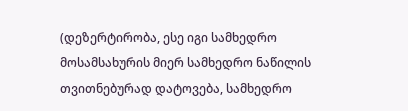(დეზერტირობა, ესე იგი სამხედრო მოსამსახურის მიერ სამხედრო ნაწილის თვითნებურად დატოვება, სამხედრო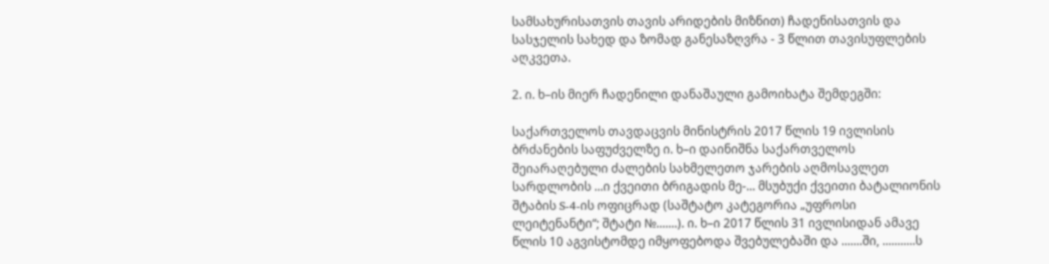სამსახურისათვის თავის არიდების მიზნით) ჩადენისათვის და სასჯელის სახედ და ზომად განესაზღვრა - 3 წლით თავისუფლების აღკვეთა.

2. ი. ხ–ის მიერ ჩადენილი დანაშაული გამოიხატა შემდეგში:

საქართველოს თავდაცვის მინისტრის 2017 წლის 19 ივლისის ბრძანების საფუძველზე ი. ხ–ი დაინიშნა საქართველოს შეიარაღებული ძალების სახმელეთო ჯარების აღმოსავლეთ სარდლობის ...ი ქვეითი ბრიგადის მე-... მსუბუქი ქვეითი ბატალიონის შტაბის S-4-ის ოფიცრად (საშტატო კატეგორია „უფროსი ლეიტენანტი“; შტატი №.......). ი. ხ–ი 2017 წლის 31 ივლისიდან ამავე წლის 10 აგვისტომდე იმყოფებოდა შვებულებაში და .......ში, ...........ს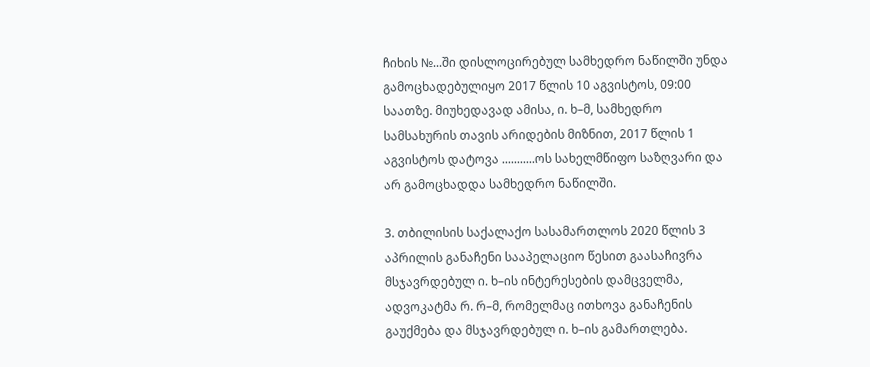ჩიხის №...ში დისლოცირებულ სამხედრო ნაწილში უნდა გამოცხადებულიყო 2017 წლის 10 აგვისტოს, 09:00 საათზე. მიუხედავად ამისა, ი. ხ–მ, სამხედრო სამსახურის თავის არიდების მიზნით, 2017 წლის 1 აგვისტოს დატოვა ...........ოს სახელმწიფო საზღვარი და არ გამოცხადდა სამხედრო ნაწილში.

3. თბილისის საქალაქო სასამართლოს 2020 წლის 3 აპრილის განაჩენი სააპელაციო წესით გაასაჩივრა მსჯავრდებულ ი. ხ–ის ინტერესების დამცველმა, ადვოკატმა რ. რ–მ, რომელმაც ითხოვა განაჩენის გაუქმება და მსჯავრდებულ ი. ხ–ის გამართლება.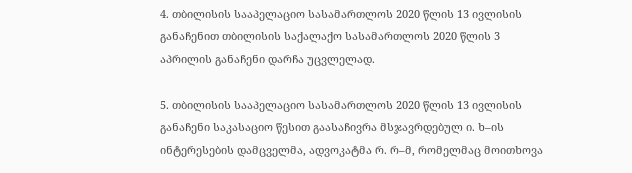4. თბილისის სააპელაციო სასამართლოს 2020 წლის 13 ივლისის განაჩენით თბილისის საქალაქო სასამართლოს 2020 წლის 3 აპრილის განაჩენი დარჩა უცვლელად.

5. თბილისის სააპელაციო სასამართლოს 2020 წლის 13 ივლისის განაჩენი საკასაციო წესით გაასაჩივრა მსჯავრდებულ ი. ხ–ის ინტერესების დამცველმა, ადვოკატმა რ. რ–მ, რომელმაც მოითხოვა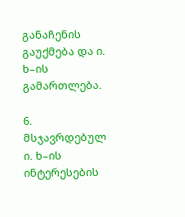განაჩენის გაუქმება და ი. ხ–ის გამართლება.

6. მსჯავრდებულ ი. ხ–ის ინტერესების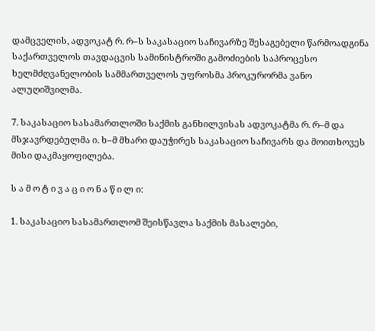დამცველის, ადვოკატ რ. რ–ს საკასაციო საჩივარზე შესაგებელი წარმოადგინა საქართველოს თავდაცვის სამინისტროში გამოძიების საპროცესო ხელმძღვანელობის სამმართველოს უფროსმა პროკურორმა ვანო ალუღიშვილმა.

7. საკასაციო სასამართლოში საქმის განხილვისას ადვოკატმა რ. რ–მ და მსჯავრდებულმა ი. ხ–მ მხარი დაუჭირეს საკასაციო საჩივარს და მოითხოვეს მისი დაკმაყოფილება.

ს ა მ ო ტ ი ვ ა ც ი ო ნ ა წ ი ლ ი:

1. საკასაციო სასამართლომ შეისწავლა საქმის მასალები,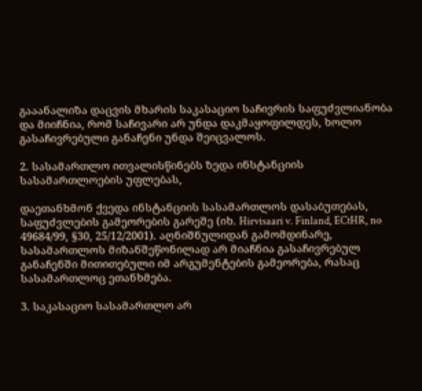გააანალიზა დაცვის მხარის საკასაციო საჩივრის საფუძვლიანობა და მიიჩნია, რომ საჩივარი არ უნდა დაკმაყოფილდეს, ხოლო გასაჩივრებული განაჩენი უნდა შეიცვალოს.

2. სასამართლო ითვალისწინებს ზედა ინსტანციის სასამართლოების უფლებას,

დაეთანხმონ ქვედა ინსტანციის სასამართლოს დასაბუთებას, საფუძვლების გამეორების გარეშე (იხ. Hirvisaari v. Finland, ECtHR, no 49684/99, §30, 25/12/2001). აღნიშნულიდან გამომდინარე, სასამართლოს მიზანშეწონილად არ მიაჩნია გასაჩივრებულ განაჩენში მითითებული იმ არგუმენტების გამეორება, რასაც სასამართლოც ეთანხმება.

3. საკასაციო სასამართლო არ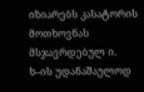იზიარებს კასატორის მოთხოვნას მსჯავრდებულ ი. ხ–ის უდანაშაულოდ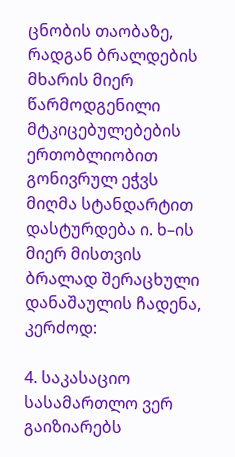ცნობის თაობაზე, რადგან ბრალდების მხარის მიერ წარმოდგენილი მტკიცებულებების ერთობლიობით გონივრულ ეჭვს მიღმა სტანდარტით დასტურდება ი. ხ–ის მიერ მისთვის ბრალად შერაცხული დანაშაულის ჩადენა, კერძოდ:

4. საკასაციო სასამართლო ვერ გაიზიარებს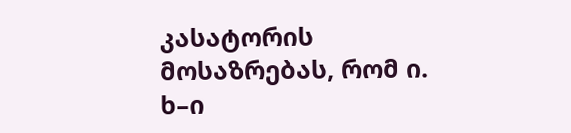კასატორის მოსაზრებას, რომ ი. ხ–ი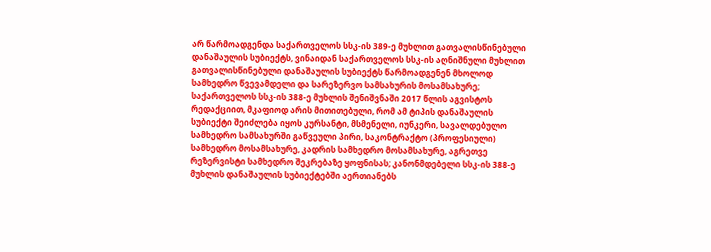არ წარმოადგენდა საქართველოს სსკ-ის 389-ე მუხლით გათვალისწინებული დანაშაულის სუბიექტს, ვინაიდან საქართველოს სსკ-ის აღნიშნული მუხლით გათვალისწინებული დანაშაულის სუბიექტს წარმოადგენენ მხოლოდ სამხედრო წვევამდელი და სარეზერვო სამსახურის მოსამსახურე; საქართველოს სსკ-ის 388-ე მუხლის შენიშვნაში 2017 წლის აგვისტოს რედაქციით, მკაფიოდ არის მითითებული, რომ ამ ტიპის დანაშაულის სუბიექტი შეიძლება იყოს კურსანტი, მსმენელი, იუნკერი, სავალდებულო სამხედრო სამსახურში გაწვეული პირი, საკონტრაქტო (პროფესიული) სამხედრო მოსამსახურე, კადრის სამხედრო მოსამსახურე, აგრეთვე რეზერვისტი სამხედრო შეკრებაზე ყოფნისას; კანონმდებელი სსკ-ის 388-ე მუხლის დანაშაულის სუბიექტებში აერთიანებს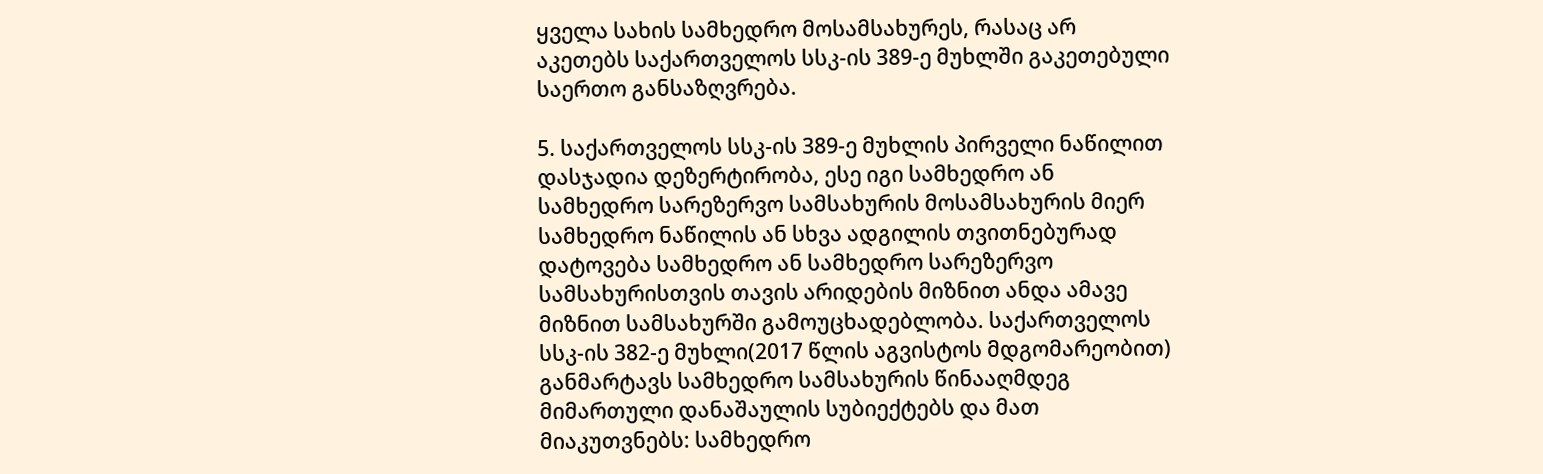ყველა სახის სამხედრო მოსამსახურეს, რასაც არ აკეთებს საქართველოს სსკ-ის 389-ე მუხლში გაკეთებული საერთო განსაზღვრება.

5. საქართველოს სსკ-ის 389-ე მუხლის პირველი ნაწილით დასჯადია დეზერტირობა, ესე იგი სამხედრო ან სამხედრო სარეზერვო სამსახურის მოსამსახურის მიერ სამხედრო ნაწილის ან სხვა ადგილის თვითნებურად დატოვება სამხედრო ან სამხედრო სარეზერვო სამსახურისთვის თავის არიდების მიზნით ანდა ამავე მიზნით სამსახურში გამოუცხადებლობა. საქართველოს სსკ-ის 382-ე მუხლი(2017 წლის აგვისტოს მდგომარეობით) განმარტავს სამხედრო სამსახურის წინააღმდეგ მიმართული დანაშაულის სუბიექტებს და მათ მიაკუთვნებს: სამხედრო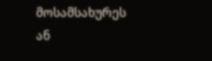მოსამსახურეს ან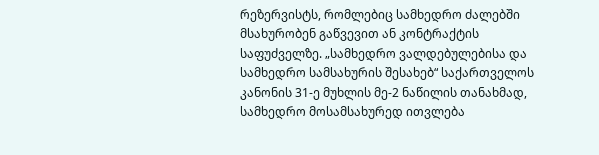რეზერვისტს, რომლებიც სამხედრო ძალებში მსახურობენ გაწვევით ან კონტრაქტის საფუძველზე. „სამხედრო ვალდებულებისა და სამხედრო სამსახურის შესახებ“ საქართველოს კანონის 31-ე მუხლის მე-2 ნაწილის თანახმად, სამხედრო მოსამსახურედ ითვლება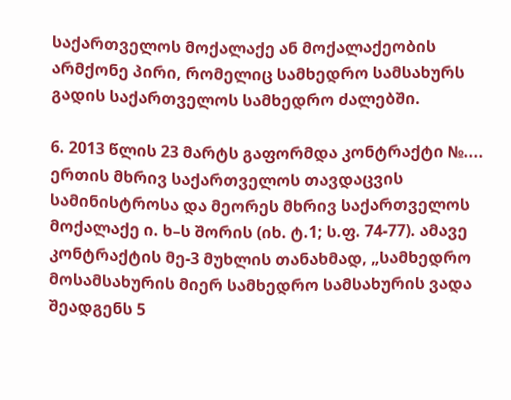საქართველოს მოქალაქე ან მოქალაქეობის არმქონე პირი, რომელიც სამხედრო სამსახურს გადის საქართველოს სამხედრო ძალებში.

6. 2013 წლის 23 მარტს გაფორმდა კონტრაქტი №.... ერთის მხრივ საქართველოს თავდაცვის სამინისტროსა და მეორეს მხრივ საქართველოს მოქალაქე ი. ხ–ს შორის (იხ. ტ.1; ს.ფ. 74-77). ამავე კონტრაქტის მე-3 მუხლის თანახმად, „სამხედრო მოსამსახურის მიერ სამხედრო სამსახურის ვადა შეადგენს 5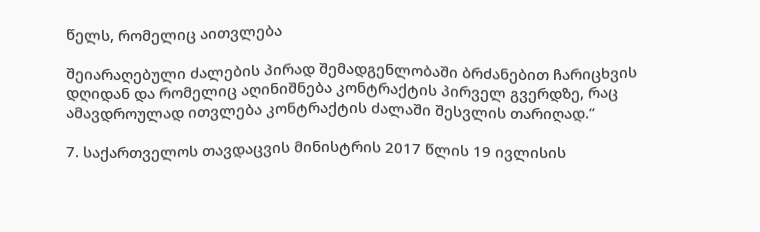წელს, რომელიც აითვლება

შეიარაღებული ძალების პირად შემადგენლობაში ბრძანებით ჩარიცხვის დღიდან და რომელიც აღინიშნება კონტრაქტის პირველ გვერდზე, რაც ამავდროულად ითვლება კონტრაქტის ძალაში შესვლის თარიღად.“

7. საქართველოს თავდაცვის მინისტრის 2017 წლის 19 ივლისის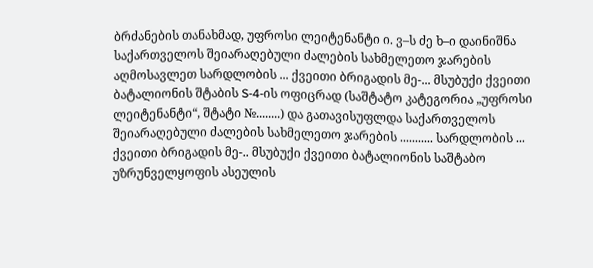ბრძანების თანახმად, უფროსი ლეიტენანტი ი. ვ–ს ძე ხ–ი დაინიშნა საქართველოს შეიარაღებული ძალების სახმელეთო ჯარების აღმოსავლეთ სარდლობის ... ქვეითი ბრიგადის მე-... მსუბუქი ქვეითი ბატალიონის შტაბის S-4-ის ოფიცრად (საშტატო კატეგორია „უფროსი ლეიტენანტი“, შტატი №........) და გათავისუფლდა საქართველოს შეიარაღებული ძალების სახმელეთო ჯარების ........... სარდლობის ... ქვეითი ბრიგადის მე-.. მსუბუქი ქვეითი ბატალიონის საშტაბო უზრუნველყოფის ასეულის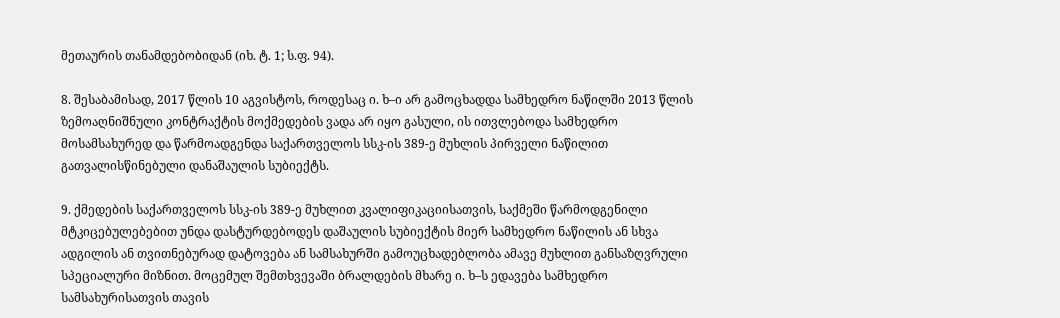მეთაურის თანამდებობიდან (იხ. ტ. 1; ს.ფ. 94).

8. შესაბამისად, 2017 წლის 10 აგვისტოს, როდესაც ი. ხ–ი არ გამოცხადდა სამხედრო ნაწილში 2013 წლის ზემოაღნიშნული კონტრაქტის მოქმედების ვადა არ იყო გასული, ის ითვლებოდა სამხედრო მოსამსახურედ და წარმოადგენდა საქართველოს სსკ-ის 389-ე მუხლის პირველი ნაწილით გათვალისწინებული დანაშაულის სუბიექტს.

9. ქმედების საქართველოს სსკ-ის 389-ე მუხლით კვალიფიკაციისათვის, საქმეში წარმოდგენილი მტკიცებულებებით უნდა დასტურდებოდეს დაშაულის სუბიექტის მიერ სამხედრო ნაწილის ან სხვა ადგილის ან თვითნებურად დატოვება ან სამსახურში გამოუცხადებლობა ამავე მუხლით განსაზღვრული სპეციალური მიზნით. მოცემულ შემთხვევაში ბრალდების მხარე ი. ხ–ს ედავება სამხედრო სამსახურისათვის თავის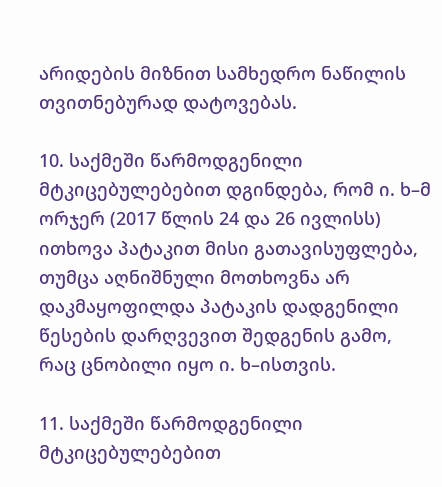არიდების მიზნით სამხედრო ნაწილის თვითნებურად დატოვებას.

10. საქმეში წარმოდგენილი მტკიცებულებებით დგინდება, რომ ი. ხ–მ ორჯერ (2017 წლის 24 და 26 ივლისს) ითხოვა პატაკით მისი გათავისუფლება, თუმცა აღნიშნული მოთხოვნა არ დაკმაყოფილდა პატაკის დადგენილი წესების დარღვევით შედგენის გამო, რაც ცნობილი იყო ი. ხ–ისთვის.

11. საქმეში წარმოდგენილი მტკიცებულებებით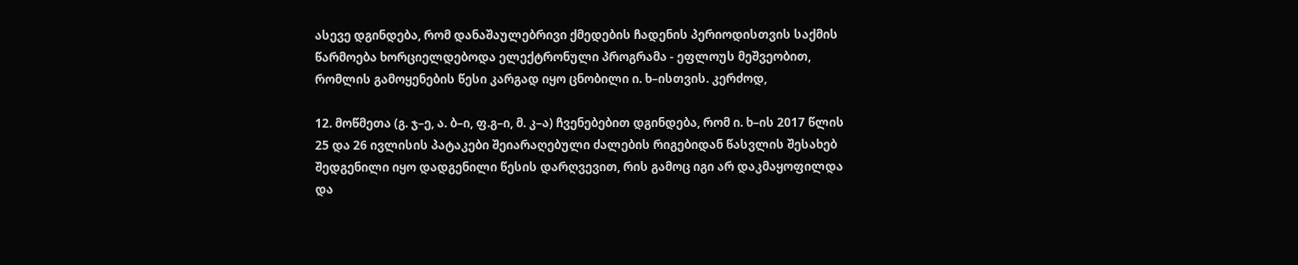ასევე დგინდება, რომ დანაშაულებრივი ქმედების ჩადენის პერიოდისთვის საქმის წარმოება ხორციელდებოდა ელექტრონული პროგრამა - ეფლოუს მეშვეობით, რომლის გამოყენების წესი კარგად იყო ცნობილი ი. ხ–ისთვის. კერძოდ,

12. მოწმეთა (გ. ჯ–ე, ა. ბ–ი, ფ.გ–ი, მ. კ–ა) ჩვენებებით დგინდება, რომ ი. ხ–ის 2017 წლის 25 და 26 ივლისის პატაკები შეიარაღებული ძალების რიგებიდან წასვლის შესახებ შედგენილი იყო დადგენილი წესის დარღვევით, რის გამოც იგი არ დაკმაყოფილდა და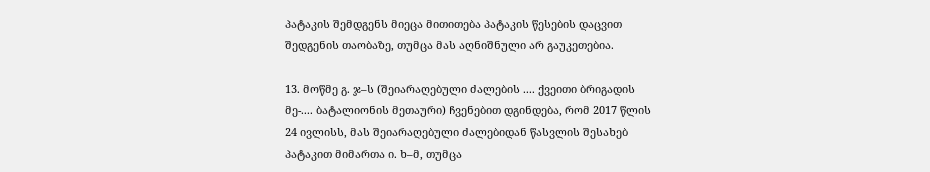პატაკის შემდგენს მიეცა მითითება პატაკის წესების დაცვით შედგენის თაობაზე, თუმცა მას აღნიშნული არ გაუკეთებია.

13. მოწმე გ. ჯ–ს (შეიარაღებული ძალების .... ქვეითი ბრიგადის მე-.... ბატალიონის მეთაური) ჩვენებით დგინდება, რომ 2017 წლის 24 ივლისს, მას შეიარაღებული ძალებიდან წასვლის შესახებ პატაკით მიმართა ი. ხ–მ, თუმცა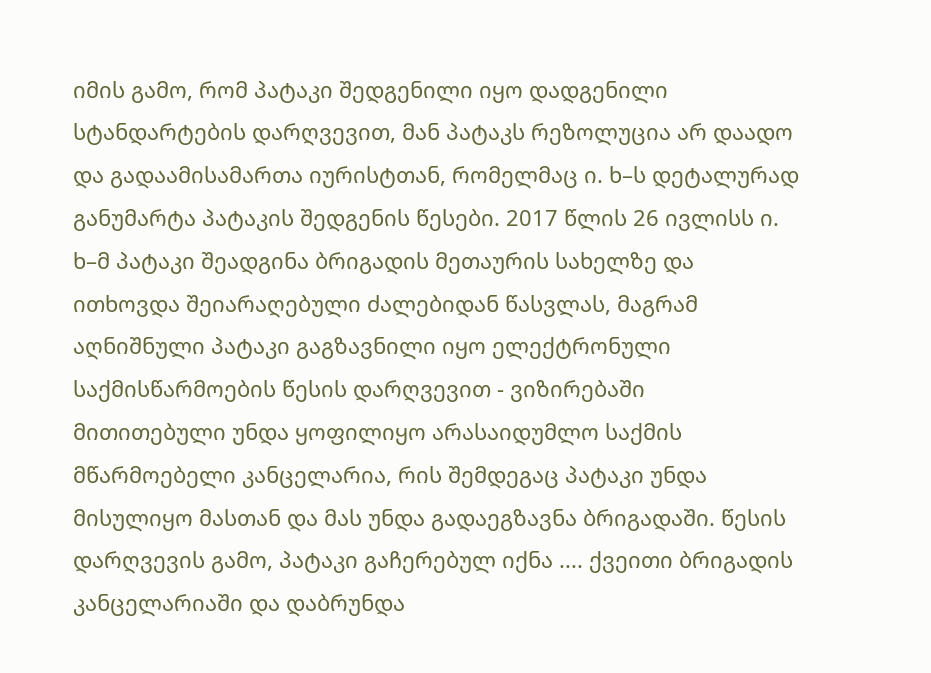იმის გამო, რომ პატაკი შედგენილი იყო დადგენილი სტანდარტების დარღვევით, მან პატაკს რეზოლუცია არ დაადო და გადაამისამართა იურისტთან, რომელმაც ი. ხ–ს დეტალურად განუმარტა პატაკის შედგენის წესები. 2017 წლის 26 ივლისს ი. ხ–მ პატაკი შეადგინა ბრიგადის მეთაურის სახელზე და ითხოვდა შეიარაღებული ძალებიდან წასვლას, მაგრამ აღნიშნული პატაკი გაგზავნილი იყო ელექტრონული საქმისწარმოების წესის დარღვევით - ვიზირებაში მითითებული უნდა ყოფილიყო არასაიდუმლო საქმის მწარმოებელი კანცელარია, რის შემდეგაც პატაკი უნდა მისულიყო მასთან და მას უნდა გადაეგზავნა ბრიგადაში. წესის დარღვევის გამო, პატაკი გაჩერებულ იქნა .... ქვეითი ბრიგადის კანცელარიაში და დაბრუნდა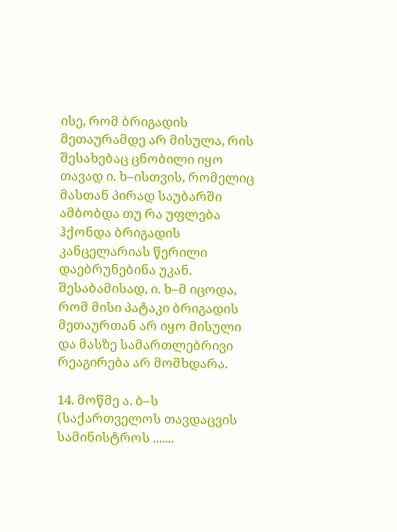ისე, რომ ბრიგადის მეთაურამდე არ მისულა, რის შესახებაც ცნობილი იყო თავად ი. ხ–ისთვის, რომელიც მასთან პირად საუბარში ამბობდა თუ რა უფლება ჰქონდა ბრიგადის კანცელარიას წერილი დაებრუნებინა უკან. შესაბამისად, ი. ხ–მ იცოდა, რომ მისი პატაკი ბრიგადის მეთაურთან არ იყო მისული და მასზე სამართლებრივი რეაგირება არ მომხდარა.

14. მოწმე ა. ბ–ს (საქართველოს თავდაცვის სამინისტროს .......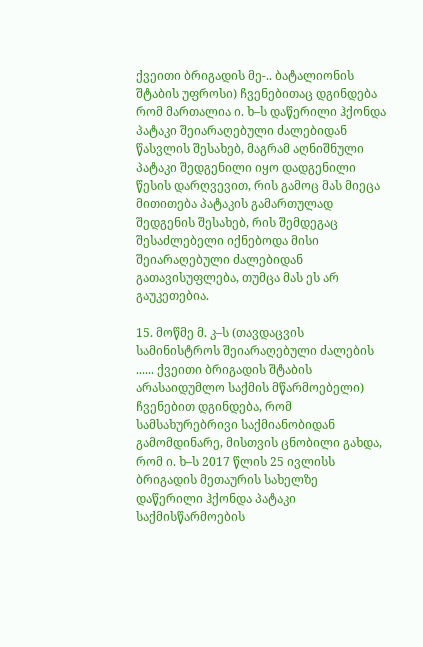ქვეითი ბრიგადის მე-.. ბატალიონის შტაბის უფროსი) ჩვენებითაც დგინდება რომ მართალია ი. ხ–ს დაწერილი ჰქონდა პატაკი შეიარაღებული ძალებიდან წასვლის შესახებ, მაგრამ აღნიშნული პატაკი შედგენილი იყო დადგენილი წესის დარღვევით, რის გამოც მას მიეცა მითითება პატაკის გამართულად შედგენის შესახებ, რის შემდეგაც შესაძლებელი იქნებოდა მისი შეიარაღებული ძალებიდან გათავისუფლება, თუმცა მას ეს არ გაუკეთებია.

15. მოწმე მ. კ–ს (თავდაცვის სამინისტროს შეიარაღებული ძალების ...... ქვეითი ბრიგადის შტაბის არასაიდუმლო საქმის მწარმოებელი) ჩვენებით დგინდება, რომ სამსახურებრივი საქმიანობიდან გამომდინარე, მისთვის ცნობილი გახდა, რომ ი. ხ–ს 2017 წლის 25 ივლისს ბრიგადის მეთაურის სახელზე დაწერილი ჰქონდა პატაკი საქმისწარმოების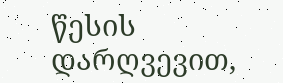წესის დარღვევით,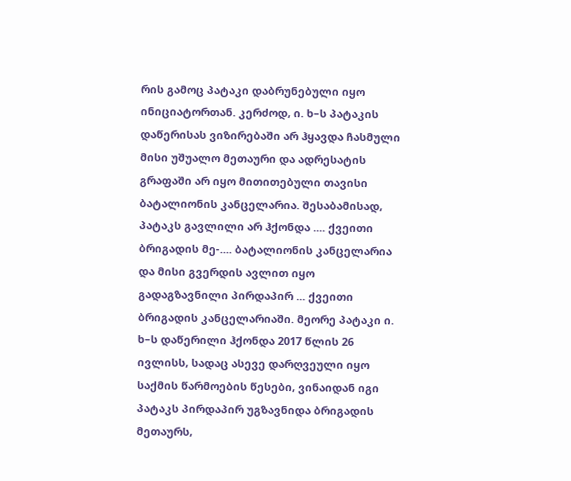რის გამოც პატაკი დაბრუნებული იყო ინიციატორთან. კერძოდ, ი. ხ–ს პატაკის დაწერისას ვიზირებაში არ ჰყავდა ჩასმული მისი უშუალო მეთაური და ადრესატის გრაფაში არ იყო მითითებული თავისი ბატალიონის კანცელარია. შესაბამისად, პატაკს გავლილი არ ჰქონდა .... ქვეითი ბრიგადის მე-.... ბატალიონის კანცელარია და მისი გვერდის ავლით იყო გადაგზავნილი პირდაპირ ... ქვეითი ბრიგადის კანცელარიაში. მეორე პატაკი ი. ხ–ს დაწერილი ჰქონდა 2017 წლის 26 ივლისს, სადაც ასევე დარღვეული იყო საქმის წარმოების წესები, ვინაიდან იგი პატაკს პირდაპირ უგზავნიდა ბრიგადის მეთაურს,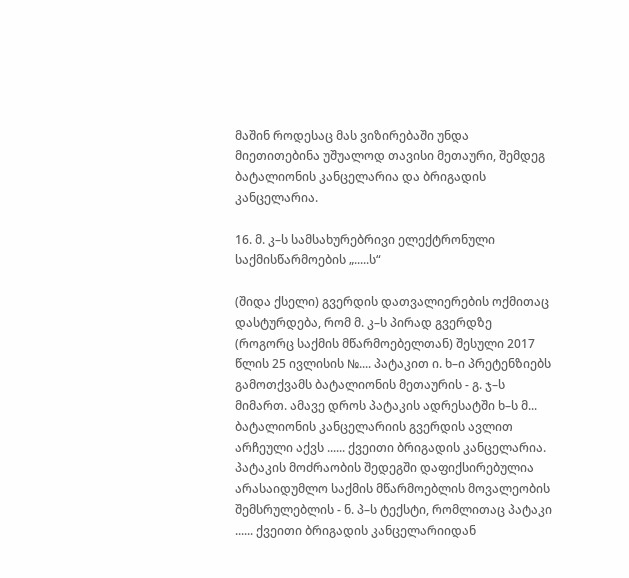მაშინ როდესაც მას ვიზირებაში უნდა მიეთითებინა უშუალოდ თავისი მეთაური, შემდეგ ბატალიონის კანცელარია და ბრიგადის კანცელარია.

16. მ. კ–ს სამსახურებრივი ელექტრონული საქმისწარმოების „.....ს“

(შიდა ქსელი) გვერდის დათვალიერების ოქმითაც დასტურდება, რომ მ. კ–ს პირად გვერდზე (როგორც საქმის მწარმოებელთან) შესული 2017 წლის 25 ივლისის №.... პატაკით ი. ხ–ი პრეტენზიებს გამოთქვამს ბატალიონის მეთაურის - გ. ჯ–ს მიმართ. ამავე დროს პატაკის ადრესატში ხ–ს მ... ბატალიონის კანცელარიის გვერდის ავლით არჩეული აქვს ...... ქვეითი ბრიგადის კანცელარია. პატაკის მოძრაობის შედეგში დაფიქსირებულია არასაიდუმლო საქმის მწარმოებლის მოვალეობის შემსრულებლის - ნ. პ–ს ტექსტი, რომლითაც პატაკი ...... ქვეითი ბრიგადის კანცელარიიდან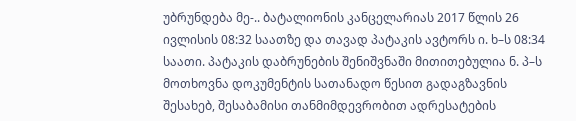უბრუნდება მე-.. ბატალიონის კანცელარიას 2017 წლის 26 ივლისის 08:32 საათზე და თავად პატაკის ავტორს ი. ხ–ს 08:34 საათი. პატაკის დაბრუნების შენიშვნაში მითითებულია ნ. პ–ს მოთხოვნა დოკუმენტის სათანადო წესით გადაგზავნის შესახებ, შესაბამისი თანმიმდევრობით ადრესატების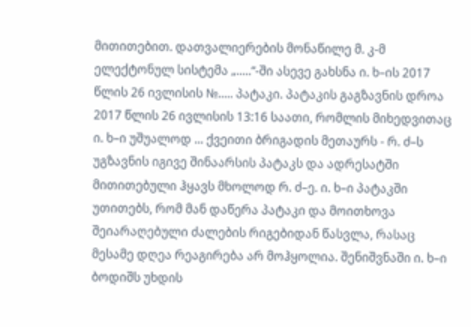მითითებით. დათვალიერების მონაწილე მ. კ-მ ელექტონულ სისტემა „.....“-ში ასევე გახსნა ი. ხ–ის 2017 წლის 26 ივლისის №..... პატაკი. პატაკის გაგზავნის დროა 2017 წლის 26 ივლისის 13:16 საათი, რომლის მიხედვითაც ი. ხ–ი უშუალოდ ... ქვეითი ბრიგადის მეთაურს - რ. ძ–ს უგზავნის იგივე შინაარსის პატაკს და ადრესატში მითითებული ჰყავს მხოლოდ რ. ძ–ე. ი. ხ–ი პატაკში უთითებს, რომ მან დაწერა პატაკი და მოითხოვა შეიარაღებული ძალების რიგებიდან წასვლა, რასაც მესამე დღეა რეაგირება არ მოჰყოლია. შენიშვნაში ი. ხ–ი ბოდიშს უხდის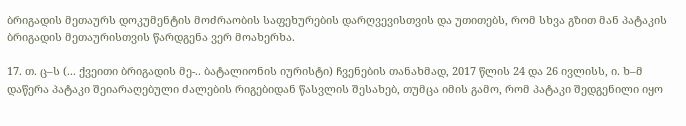ბრიგადის მეთაურს დოკუმენტის მოძრაობის საფეხურების დარღვევისთვის და უთითებს, რომ სხვა გზით მან პატაკის ბრიგადის მეთაურისთვის წარდგენა ვერ მოახერხა.

17. თ. ც–ს (... ქვეითი ბრიგადის მე-.. ბატალიონის იურისტი) ჩვენების თანახმად, 2017 წლის 24 და 26 ივლისს, ი. ხ–მ დაწერა პატაკი შეიარაღებული ძალების რიგებიდან წასვლის შესახებ, თუმცა იმის გამო, რომ პატაკი შედგენილი იყო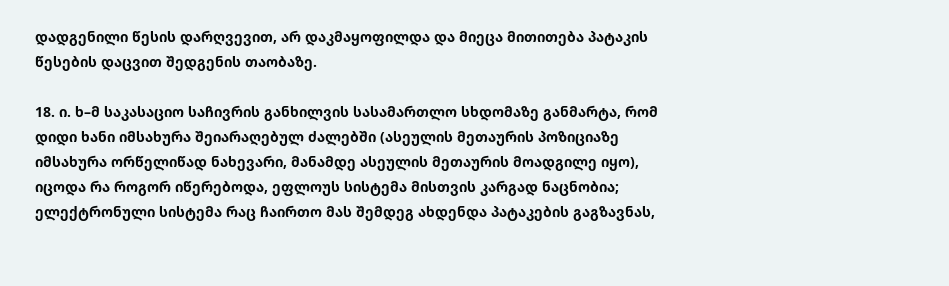დადგენილი წესის დარღვევით, არ დაკმაყოფილდა და მიეცა მითითება პატაკის წესების დაცვით შედგენის თაობაზე.

18. ი. ხ–მ საკასაციო საჩივრის განხილვის სასამართლო სხდომაზე განმარტა, რომ დიდი ხანი იმსახურა შეიარაღებულ ძალებში (ასეულის მეთაურის პოზიციაზე იმსახურა ორწელიწად ნახევარი, მანამდე ასეულის მეთაურის მოადგილე იყო), იცოდა რა როგორ იწერებოდა, ეფლოუს სისტემა მისთვის კარგად ნაცნობია; ელექტრონული სისტემა რაც ჩაირთო მას შემდეგ ახდენდა პატაკების გაგზავნას,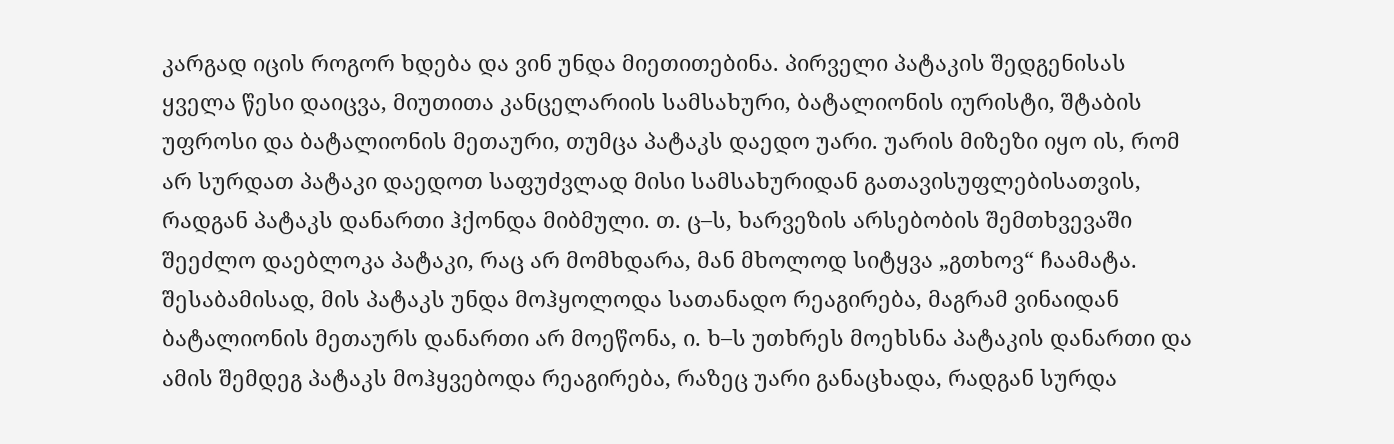კარგად იცის როგორ ხდება და ვინ უნდა მიეთითებინა. პირველი პატაკის შედგენისას ყველა წესი დაიცვა, მიუთითა კანცელარიის სამსახური, ბატალიონის იურისტი, შტაბის უფროსი და ბატალიონის მეთაური, თუმცა პატაკს დაედო უარი. უარის მიზეზი იყო ის, რომ არ სურდათ პატაკი დაედოთ საფუძვლად მისი სამსახურიდან გათავისუფლებისათვის, რადგან პატაკს დანართი ჰქონდა მიბმული. თ. ც–ს, ხარვეზის არსებობის შემთხვევაში შეეძლო დაებლოკა პატაკი, რაც არ მომხდარა, მან მხოლოდ სიტყვა „გთხოვ“ ჩაამატა. შესაბამისად, მის პატაკს უნდა მოჰყოლოდა სათანადო რეაგირება, მაგრამ ვინაიდან ბატალიონის მეთაურს დანართი არ მოეწონა, ი. ხ–ს უთხრეს მოეხსნა პატაკის დანართი და ამის შემდეგ პატაკს მოჰყვებოდა რეაგირება, რაზეც უარი განაცხადა, რადგან სურდა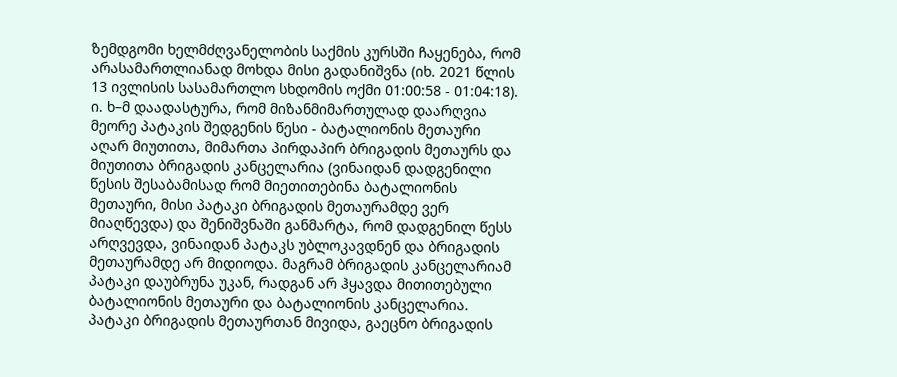ზემდგომი ხელმძღვანელობის საქმის კურსში ჩაყენება, რომ არასამართლიანად მოხდა მისი გადანიშვნა (იხ. 2021 წლის 13 ივლისის სასამართლო სხდომის ოქმი 01:00:58 - 01:04:18). ი. ხ–მ დაადასტურა, რომ მიზანმიმართულად დაარღვია მეორე პატაკის შედგენის წესი - ბატალიონის მეთაური აღარ მიუთითა, მიმართა პირდაპირ ბრიგადის მეთაურს და მიუთითა ბრიგადის კანცელარია (ვინაიდან დადგენილი წესის შესაბამისად რომ მიეთითებინა ბატალიონის მეთაური, მისი პატაკი ბრიგადის მეთაურამდე ვერ მიაღწევდა) და შენიშვნაში განმარტა, რომ დადგენილ წესს არღვევდა, ვინაიდან პატაკს უბლოკავდნენ და ბრიგადის მეთაურამდე არ მიდიოდა. მაგრამ ბრიგადის კანცელარიამ პატაკი დაუბრუნა უკან, რადგან არ ჰყავდა მითითებული ბატალიონის მეთაური და ბატალიონის კანცელარია. პატაკი ბრიგადის მეთაურთან მივიდა, გაეცნო ბრიგადის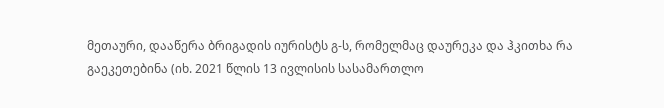მეთაური, დააწერა ბრიგადის იურისტს გ-ს, რომელმაც დაურეკა და ჰკითხა რა გაეკეთებინა (იხ. 2021 წლის 13 ივლისის სასამართლო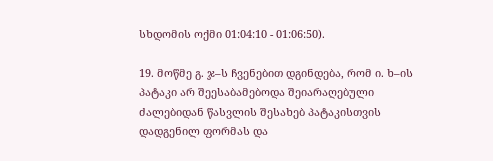სხდომის ოქმი 01:04:10 - 01:06:50).

19. მოწმე გ. ჯ–ს ჩვენებით დგინდება, რომ ი. ხ–ის პატაკი არ შეესაბამებოდა შეიარაღებული ძალებიდან წასვლის შესახებ პატაკისთვის დადგენილ ფორმას და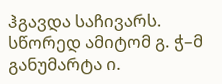ჰგავდა საჩივარს. სწორედ ამიტომ გ. ჭ–მ განუმარტა ი.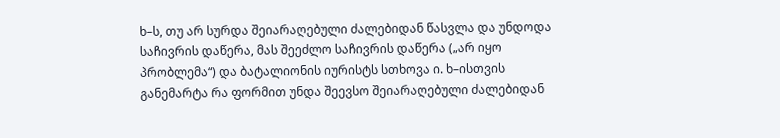ხ–ს, თუ არ სურდა შეიარაღებული ძალებიდან წასვლა და უნდოდა საჩივრის დაწერა, მას შეეძლო საჩივრის დაწერა („არ იყო პრობლემა“) და ბატალიონის იურისტს სთხოვა ი. ხ–ისთვის განემარტა რა ფორმით უნდა შეევსო შეიარაღებული ძალებიდან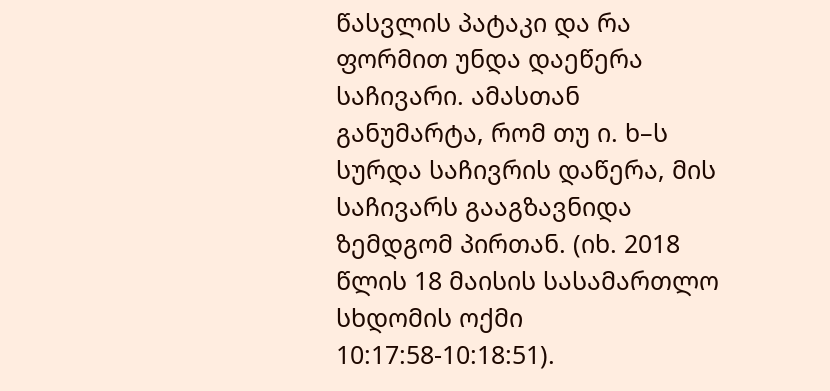წასვლის პატაკი და რა ფორმით უნდა დაეწერა საჩივარი. ამასთან განუმარტა, რომ თუ ი. ხ–ს სურდა საჩივრის დაწერა, მის საჩივარს გააგზავნიდა ზემდგომ პირთან. (იხ. 2018 წლის 18 მაისის სასამართლო სხდომის ოქმი 10:17:58-10:18:51).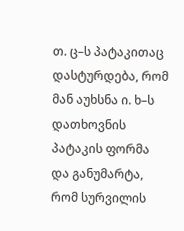თ. ც–ს პატაკითაც დასტურდება, რომ მან აუხსნა ი. ხ–ს დათხოვნის პატაკის ფორმა და განუმარტა, რომ სურვილის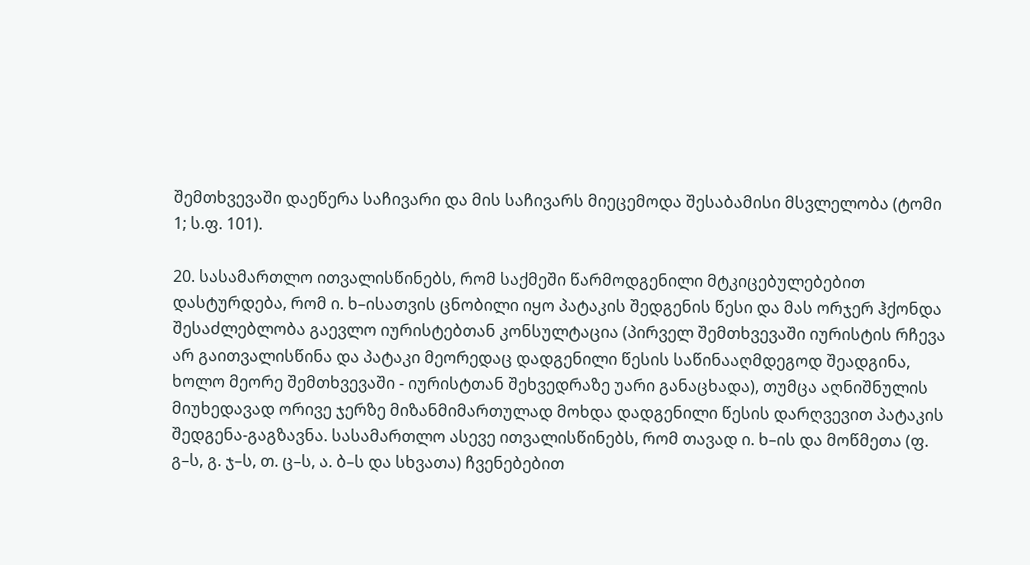შემთხვევაში დაეწერა საჩივარი და მის საჩივარს მიეცემოდა შესაბამისი მსვლელობა (ტომი 1; ს.ფ. 101).

20. სასამართლო ითვალისწინებს, რომ საქმეში წარმოდგენილი მტკიცებულებებით დასტურდება, რომ ი. ხ–ისათვის ცნობილი იყო პატაკის შედგენის წესი და მას ორჯერ ჰქონდა შესაძლებლობა გაევლო იურისტებთან კონსულტაცია (პირველ შემთხვევაში იურისტის რჩევა არ გაითვალისწინა და პატაკი მეორედაც დადგენილი წესის საწინააღმდეგოდ შეადგინა, ხოლო მეორე შემთხვევაში - იურისტთან შეხვედრაზე უარი განაცხადა), თუმცა აღნიშნულის მიუხედავად ორივე ჯერზე მიზანმიმართულად მოხდა დადგენილი წესის დარღვევით პატაკის შედგენა-გაგზავნა. სასამართლო ასევე ითვალისწინებს, რომ თავად ი. ხ–ის და მოწმეთა (ფ. გ–ს, გ. ჯ–ს, თ. ც–ს, ა. ბ–ს და სხვათა) ჩვენებებით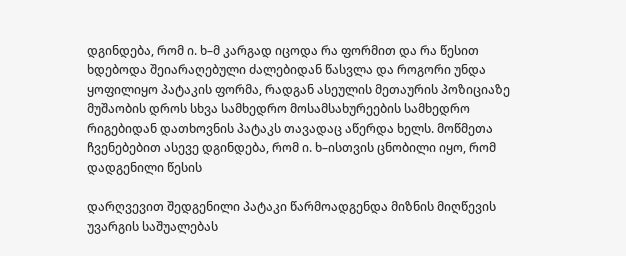დგინდება, რომ ი. ხ–მ კარგად იცოდა რა ფორმით და რა წესით ხდებოდა შეიარაღებული ძალებიდან წასვლა და როგორი უნდა ყოფილიყო პატაკის ფორმა, რადგან ასეულის მეთაურის პოზიციაზე მუშაობის დროს სხვა სამხედრო მოსამსახურეების სამხედრო რიგებიდან დათხოვნის პატაკს თავადაც აწერდა ხელს. მოწმეთა ჩვენებებით ასევე დგინდება, რომ ი. ხ–ისთვის ცნობილი იყო, რომ დადგენილი წესის

დარღვევით შედგენილი პატაკი წარმოადგენდა მიზნის მიღწევის უვარგის საშუალებას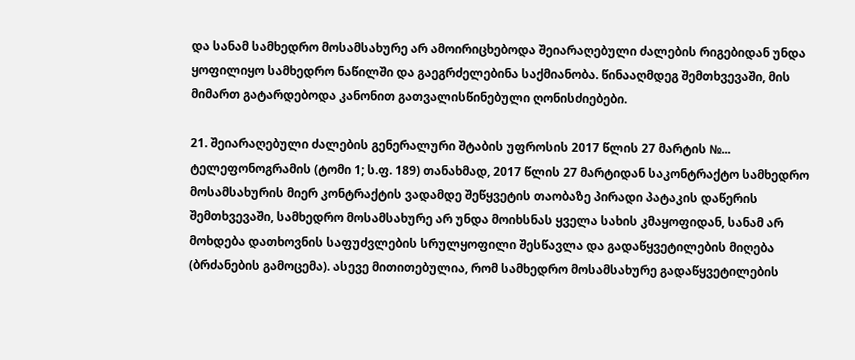და სანამ სამხედრო მოსამსახურე არ ამოირიცხებოდა შეიარაღებული ძალების რიგებიდან უნდა ყოფილიყო სამხედრო ნაწილში და გაეგრძელებინა საქმიანობა. წინააღმდეგ შემთხვევაში, მის მიმართ გატარდებოდა კანონით გათვალისწინებული ღონისძიებები.

21. შეიარაღებული ძალების გენერალური შტაბის უფროსის 2017 წლის 27 მარტის №... ტელეფონოგრამის (ტომი 1; ს.ფ. 189) თანახმად, 2017 წლის 27 მარტიდან საკონტრაქტო სამხედრო მოსამსახურის მიერ კონტრაქტის ვადამდე შეწყვეტის თაობაზე პირადი პატაკის დაწერის შემთხვევაში, სამხედრო მოსამსახურე არ უნდა მოიხსნას ყველა სახის კმაყოფიდან, სანამ არ მოხდება დათხოვნის საფუძვლების სრულყოფილი შესწავლა და გადაწყვეტილების მიღება (ბრძანების გამოცემა). ასევე მითითებულია, რომ სამხედრო მოსამსახურე გადაწყვეტილების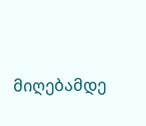მიღებამდე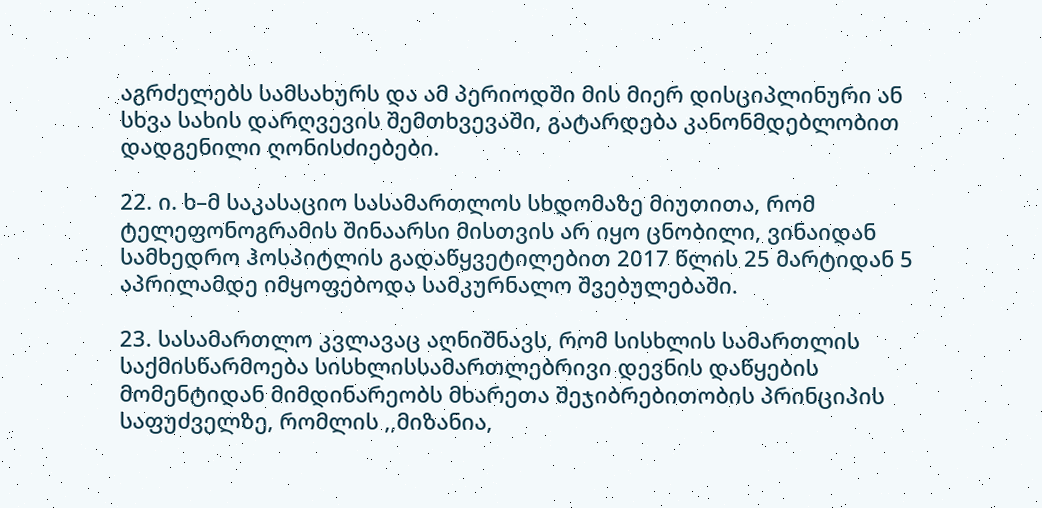აგრძელებს სამსახურს და ამ პერიოდში მის მიერ დისციპლინური ან სხვა სახის დარღვევის შემთხვევაში, გატარდება კანონმდებლობით დადგენილი ღონისძიებები.

22. ი. ხ–მ საკასაციო სასამართლოს სხდომაზე მიუთითა, რომ ტელეფონოგრამის შინაარსი მისთვის არ იყო ცნობილი, ვინაიდან სამხედრო ჰოსპიტლის გადაწყვეტილებით 2017 წლის 25 მარტიდან 5 აპრილამდე იმყოფებოდა სამკურნალო შვებულებაში.

23. სასამართლო კვლავაც აღნიშნავს, რომ სისხლის სამართლის საქმისწარმოება სისხლისსამართლებრივი დევნის დაწყების მომენტიდან მიმდინარეობს მხარეთა შეჯიბრებითობის პრინციპის საფუძველზე, რომლის ,,მიზანია,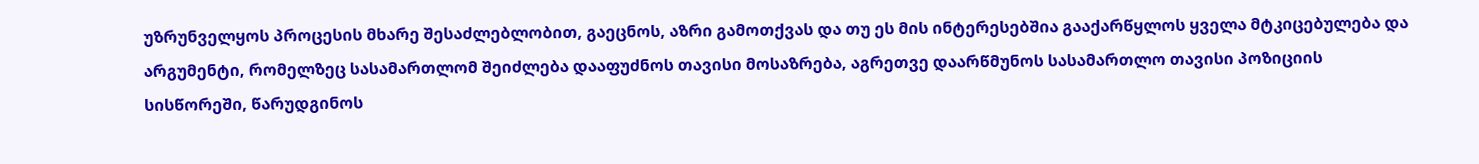უზრუნველყოს პროცესის მხარე შესაძლებლობით, გაეცნოს, აზრი გამოთქვას და თუ ეს მის ინტერესებშია გააქარწყლოს ყველა მტკიცებულება და არგუმენტი, რომელზეც სასამართლომ შეიძლება დააფუძნოს თავისი მოსაზრება, აგრეთვე დაარწმუნოს სასამართლო თავისი პოზიციის სისწორეში, წარუდგინოს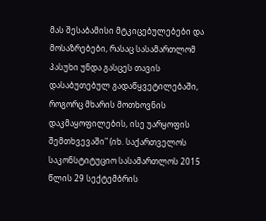მას შესაბამისი მტკიცებულებები და მოსაზრებები, რასაც სასამართლომ პასუხი უნდა გასცეს თავის დასაბუთებულ გადაწყვეტილებაში, როგორც მხარის მოთხოვნის დაკმაყოფილების, ისე უარყოფის შემთხვევაში" (იხ. საქართველოს საკონსტიტუციო სასამართლოს 2015 წლის 29 სექტემბრის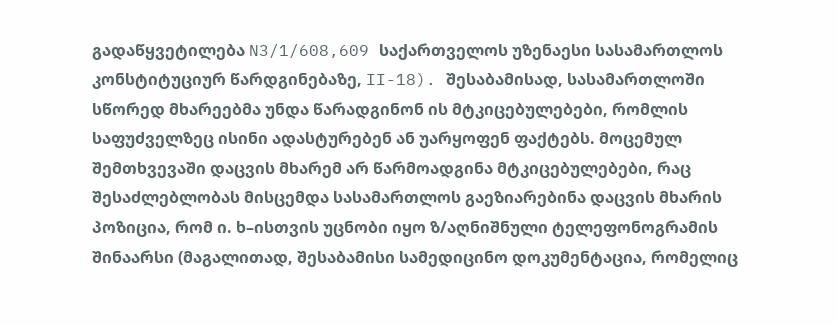გადაწყვეტილება N3/1/608,609 საქართველოს უზენაესი სასამართლოს კონსტიტუციურ წარდგინებაზე, II-18). შესაბამისად, სასამართლოში სწორედ მხარეებმა უნდა წარადგინონ ის მტკიცებულებები, რომლის საფუძველზეც ისინი ადასტურებენ ან უარყოფენ ფაქტებს. მოცემულ შემთხვევაში დაცვის მხარემ არ წარმოადგინა მტკიცებულებები, რაც შესაძლებლობას მისცემდა სასამართლოს გაეზიარებინა დაცვის მხარის პოზიცია, რომ ი. ხ–ისთვის უცნობი იყო ზ/აღნიშნული ტელეფონოგრამის შინაარსი (მაგალითად, შესაბამისი სამედიცინო დოკუმენტაცია, რომელიც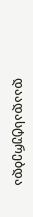დაადასტურებდა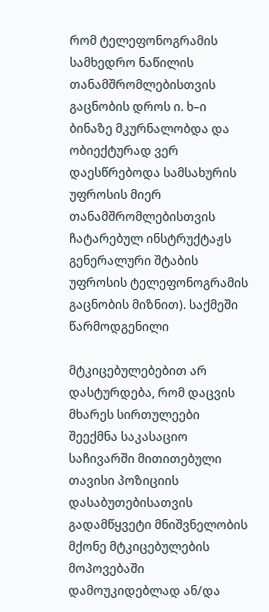რომ ტელეფონოგრამის სამხედრო ნაწილის თანამშრომლებისთვის გაცნობის დროს ი. ხ–ი ბინაზე მკურნალობდა და ობიექტურად ვერ დაესწრებოდა სამსახურის უფროსის მიერ თანამშრომლებისთვის ჩატარებულ ინსტრუქტაჟს გენერალური შტაბის უფროსის ტელეფონოგრამის გაცნობის მიზნით). საქმეში წარმოდგენილი

მტკიცებულებებით არ დასტურდება, რომ დაცვის მხარეს სირთულეები შეექმნა საკასაციო საჩივარში მითითებული თავისი პოზიციის დასაბუთებისათვის გადამწყვეტი მნიშვნელობის მქონე მტკიცებულების მოპოვებაში დამოუკიდებლად ან/და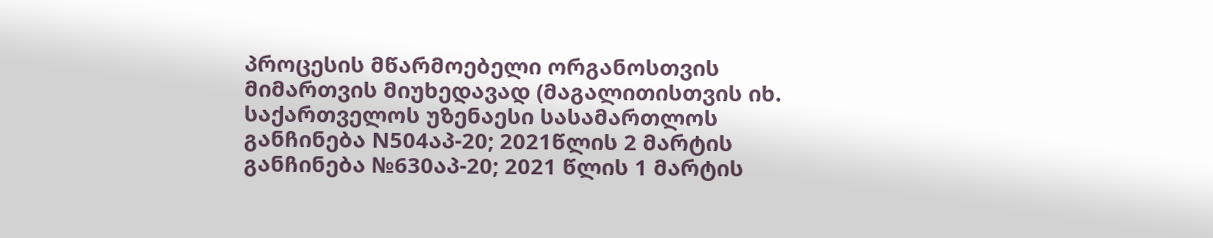პროცესის მწარმოებელი ორგანოსთვის მიმართვის მიუხედავად (მაგალითისთვის იხ. საქართველოს უზენაესი სასამართლოს განჩინება N504აპ-20; 2021წლის 2 მარტის განჩინება №630აპ-20; 2021 წლის 1 მარტის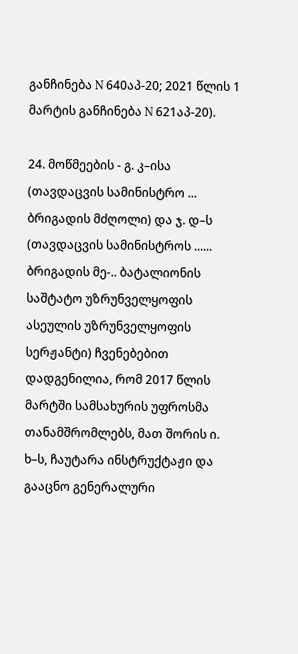განჩინება N 640აპ-20; 2021 წლის 1 მარტის განჩინება N 621აპ-20).

24. მოწმეების - გ. კ–ისა (თავდაცვის სამინისტრო ... ბრიგადის მძღოლი) და ჯ. დ–ს (თავდაცვის სამინისტროს ...... ბრიგადის მე-.. ბატალიონის საშტატო უზრუნველყოფის ასეულის უზრუნველყოფის სერჟანტი) ჩვენებებით დადგენილია, რომ 2017 წლის მარტში სამსახურის უფროსმა თანამშრომლებს, მათ შორის ი. ხ–ს, ჩაუტარა ინსტრუქტაჟი და გააცნო გენერალური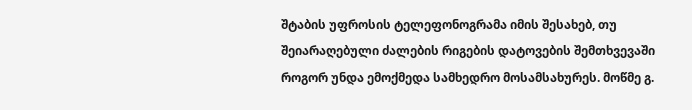შტაბის უფროსის ტელეფონოგრამა იმის შესახებ, თუ შეიარაღებული ძალების რიგების დატოვების შემთხვევაში როგორ უნდა ემოქმედა სამხედრო მოსამსახურეს. მოწმე გ.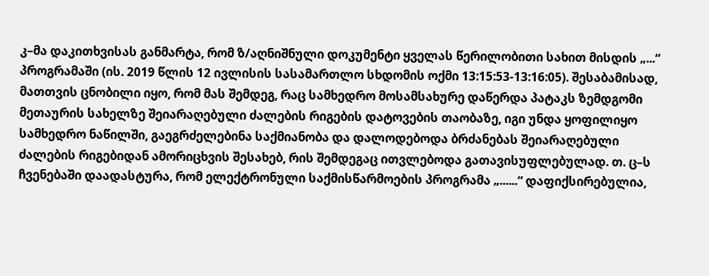კ–მა დაკითხვისას განმარტა, რომ ზ/აღნიშნული დოკუმენტი ყველას წერილობითი სახით მისდის „...“ პროგრამაში (ის. 2019 წლის 12 ივლისის სასამართლო სხდომის ოქმი 13:15:53-13:16:05). შესაბამისად, მათთვის ცნობილი იყო, რომ მას შემდეგ, რაც სამხედრო მოსამსახურე დაწერდა პატაკს ზემდგომი მეთაურის სახელზე შეიარაღებული ძალების რიგების დატოვების თაობაზე, იგი უნდა ყოფილიყო სამხედრო ნაწილში, გაეგრძელებინა საქმიანობა და დალოდებოდა ბრძანებას შეიარაღებული ძალების რიგებიდან ამორიცხვის შესახებ, რის შემდეგაც ითვლებოდა გათავისუფლებულად. თ. ც–ს ჩვენებაში დაადასტურა, რომ ელექტრონული საქმისწარმოების პროგრამა „......“ დაფიქსირებულია,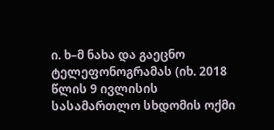ი. ხ–მ ნახა და გაეცნო ტელეფონოგრამას (იხ. 2018 წლის 9 ივლისის სასამართლო სხდომის ოქმი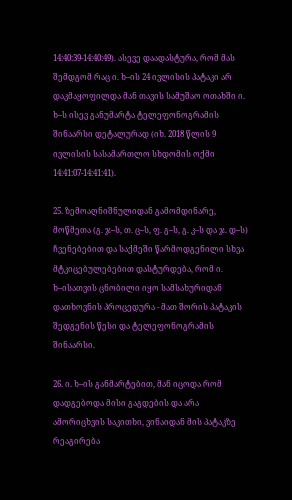14:40:39-14:40:49). ასევე დაადასტურა, რომ მას შემდგომ რაც ი. ხ–ის 24 ივლისის პატაკი არ დაკმაყოფილდა მან თავის სამუშაო ოთახში ი. ხ–ს ისევ განუმარტა ტელეფონოგრამის შინაარსი დეტალურად (იხ. 2018 წლის 9 ივლისის სასამართლო სხდომის ოქმი 14:41:07-14:41:41).

25. ზემოაღნიშნულიდან გამომდინარე, მოწმეთა (გ. ჯ–ს, თ. ც–ს, ფ. გ–ს, გ. კ–ს და ჯ. დ–ს) ჩვენებებით და საქმეში წარმოდგენილი სხვა მტკიცებულებებით დასტურდება, რომ ი. ხ–ისათვის ცნობილი იყო სამსახურიდან დათხოვნის პროცედურა - მათ შორის პატაკის შედგენის წესი და ტელეფონოგრამის შინაარსი.

26. ი. ხ–ის განმარტებით, მან იცოდა რომ დადგებოდა მისი გაგდების და არა ამორიცხვის საკითხი, ვინაიდან მის პატაკზე რეაგირება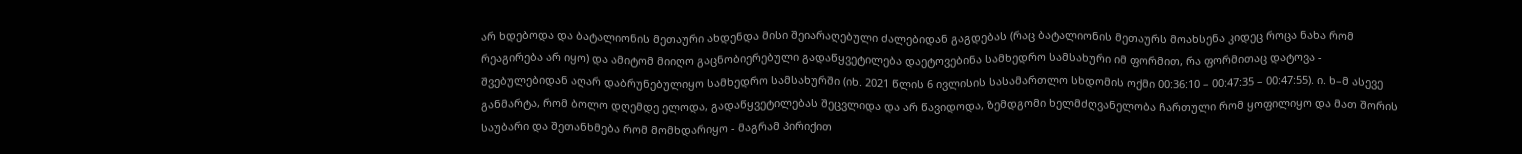არ ხდებოდა და ბატალიონის მეთაური ახდენდა მისი შეიარაღებული ძალებიდან გაგდებას (რაც ბატალიონის მეთაურს მოახსენა კიდეც როცა ნახა რომ რეაგირება არ იყო) და ამიტომ მიიღო გაცნობიერებული გადაწყვეტილება დაეტოვებინა სამხედრო სამსახური იმ ფორმით, რა ფორმითაც დატოვა - შვებულებიდან აღარ დაბრუნებულიყო სამხედრო სამსახურში (იხ. 2021 წლის 6 ივლისის სასამართლო სხდომის ოქმი 00:36:10 – 00:47:35 – 00:47:55). ი. ხ–მ ასევე განმარტა, რომ ბოლო დღემდე ელოდა, გადაწყვეტილებას შეცვლიდა და არ წავიდოდა, ზემდგომი ხელმძღვანელობა ჩართული რომ ყოფილიყო და მათ შორის საუბარი და შეთანხმება რომ მომხდარიყო - მაგრამ პირიქით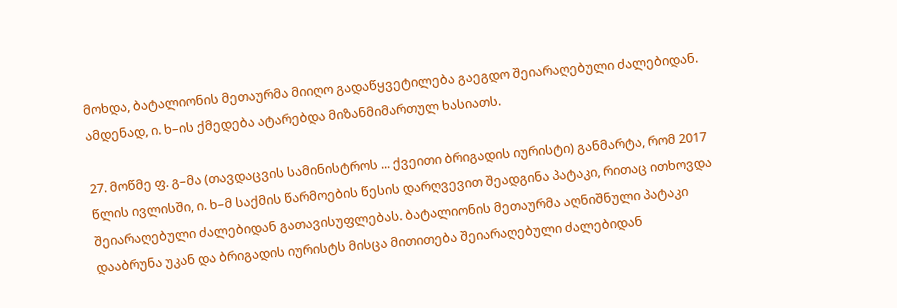მოხდა, ბატალიონის მეთაურმა მიიღო გადაწყვეტილება გაეგდო შეიარაღებული ძალებიდან. ამდენად, ი. ხ–ის ქმედება ატარებდა მიზანმიმართულ ხასიათს.

27. მოწმე ფ. გ–მა (თავდაცვის სამინისტროს ... ქვეითი ბრიგადის იურისტი) განმარტა, რომ 2017 წლის ივლისში, ი. ხ–მ საქმის წარმოების წესის დარღვევით შეადგინა პატაკი, რითაც ითხოვდა შეიარაღებული ძალებიდან გათავისუფლებას. ბატალიონის მეთაურმა აღნიშნული პატაკი დააბრუნა უკან და ბრიგადის იურისტს მისცა მითითება შეიარაღებული ძალებიდან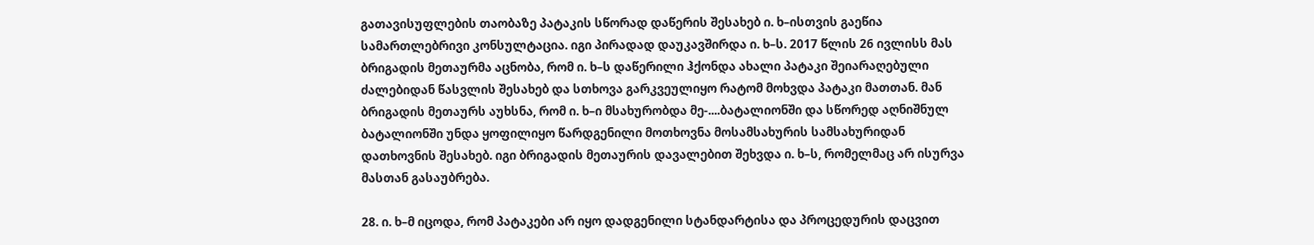გათავისუფლების თაობაზე პატაკის სწორად დაწერის შესახებ ი. ხ–ისთვის გაეწია სამართლებრივი კონსულტაცია. იგი პირადად დაუკავშირდა ი. ხ–ს. 2017 წლის 26 ივლისს მას ბრიგადის მეთაურმა აცნობა, რომ ი. ხ–ს დაწერილი ჰქონდა ახალი პატაკი შეიარაღებული ძალებიდან წასვლის შესახებ და სთხოვა გარკვეულიყო რატომ მოხვდა პატაკი მათთან. მან ბრიგადის მეთაურს აუხსნა, რომ ი. ხ–ი მსახურობდა მე-....ბატალიონში და სწორედ აღნიშნულ ბატალიონში უნდა ყოფილიყო წარდგენილი მოთხოვნა მოსამსახურის სამსახურიდან დათხოვნის შესახებ. იგი ბრიგადის მეთაურის დავალებით შეხვდა ი. ხ–ს, რომელმაც არ ისურვა მასთან გასაუბრება.

28. ი. ხ–მ იცოდა, რომ პატაკები არ იყო დადგენილი სტანდარტისა და პროცედურის დაცვით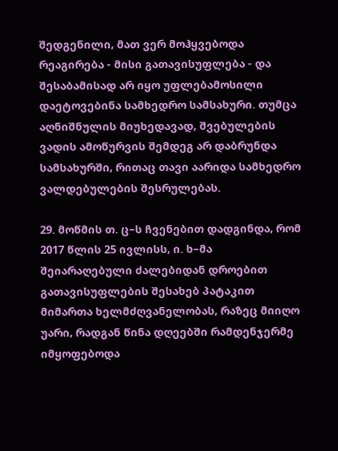შედგენილი, მათ ვერ მოჰყვებოდა რეაგირება - მისი გათავისუფლება - და შესაბამისად არ იყო უფლებამოსილი დაეტოვებინა სამხედრო სამსახური. თუმცა აღნიშნულის მიუხედავად, შვებულების ვადის ამოწურვის შემდეგ არ დაბრუნდა სამსახურში, რითაც თავი აარიდა სამხედრო ვალდებულების შესრულებას.

29. მოწმის თ. ც–ს ჩვენებით დადგინდა, რომ 2017 წლის 25 ივლისს, ი. ხ–მა შეიარაღებული ძალებიდან დროებით გათავისუფლების შესახებ პატაკით მიმართა ხელმძღვანელობას, რაზეც მიიღო უარი, რადგან წინა დღეებში რამდენჯერმე იმყოფებოდა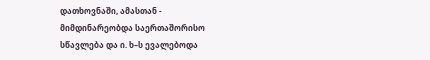დათხოვნაში, ამასთან - მიმდინარეობდა საერთაშორისო სწავლება და ი. ხ–ს ევალებოდა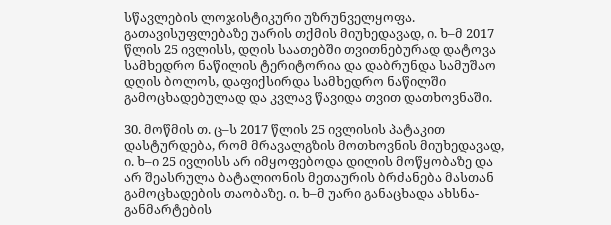სწავლების ლოჯისტიკური უზრუნველყოფა. გათავისუფლებაზე უარის თქმის მიუხედავად, ი. ხ–მ 2017 წლის 25 ივლისს, დღის საათებში თვითნებურად დატოვა სამხედრო ნაწილის ტერიტორია და დაბრუნდა სამუშაო დღის ბოლოს, დაფიქსირდა სამხედრო ნაწილში გამოცხადებულად და კვლავ წავიდა თვით დათხოვნაში.

30. მოწმის თ. ც–ს 2017 წლის 25 ივლისის პატაკით დასტურდება, რომ მრავალგზის მოთხოვნის მიუხედავად, ი. ხ–ი 25 ივლისს არ იმყოფებოდა დილის მოწყობაზე და არ შეასრულა ბატალიონის მეთაურის ბრძანება მასთან გამოცხადების თაობაზე. ი. ხ–მ უარი განაცხადა ახსნა-განმარტების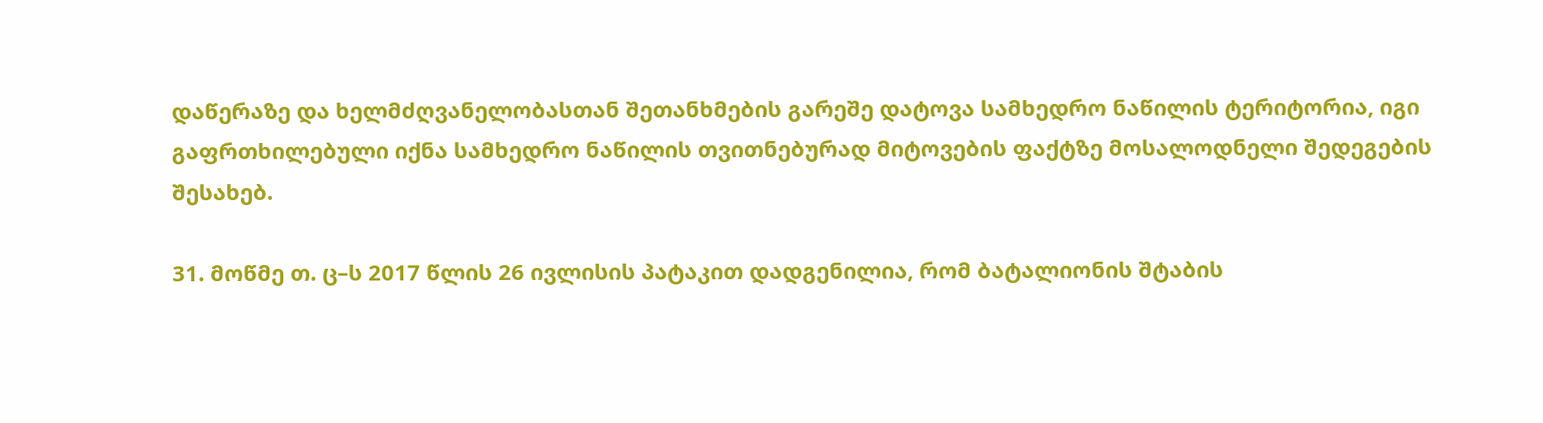დაწერაზე და ხელმძღვანელობასთან შეთანხმების გარეშე დატოვა სამხედრო ნაწილის ტერიტორია, იგი გაფრთხილებული იქნა სამხედრო ნაწილის თვითნებურად მიტოვების ფაქტზე მოსალოდნელი შედეგების შესახებ.

31. მოწმე თ. ც–ს 2017 წლის 26 ივლისის პატაკით დადგენილია, რომ ბატალიონის შტაბის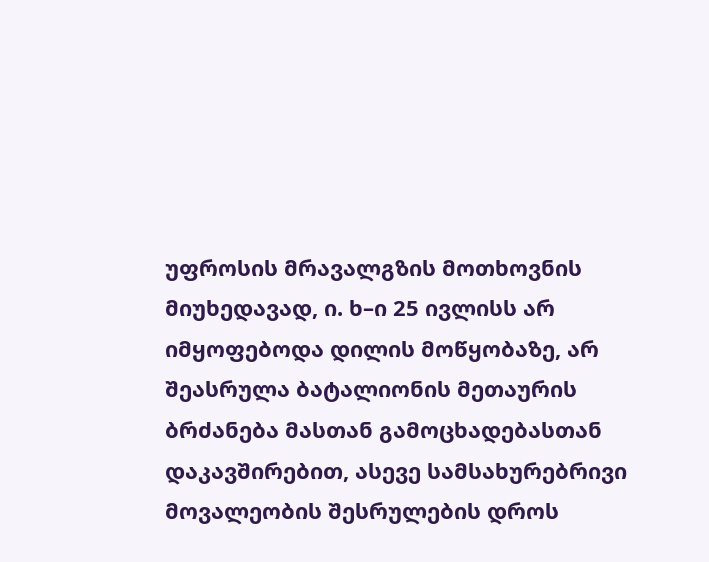უფროსის მრავალგზის მოთხოვნის მიუხედავად, ი. ხ–ი 25 ივლისს არ იმყოფებოდა დილის მოწყობაზე, არ შეასრულა ბატალიონის მეთაურის ბრძანება მასთან გამოცხადებასთან დაკავშირებით, ასევე სამსახურებრივი მოვალეობის შესრულების დროს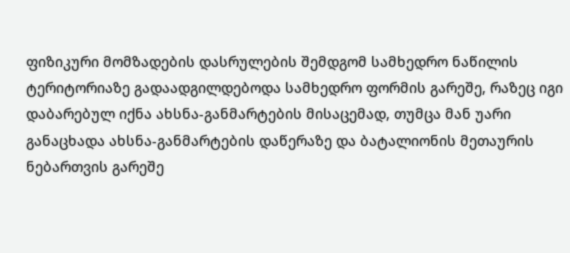ფიზიკური მომზადების დასრულების შემდგომ სამხედრო ნაწილის ტერიტორიაზე გადაადგილდებოდა სამხედრო ფორმის გარეშე, რაზეც იგი დაბარებულ იქნა ახსნა-განმარტების მისაცემად, თუმცა მან უარი განაცხადა ახსნა-განმარტების დაწერაზე და ბატალიონის მეთაურის ნებართვის გარეშე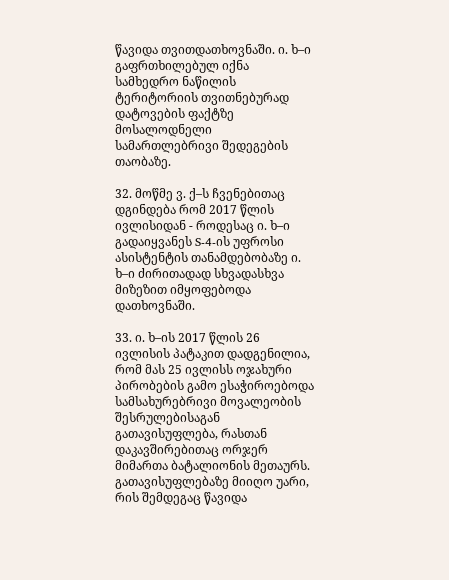წავიდა თვითდათხოვნაში. ი. ხ–ი გაფრთხილებულ იქნა სამხედრო ნაწილის ტერიტორიის თვითნებურად დატოვების ფაქტზე მოსალოდნელი სამართლებრივი შედეგების თაობაზე.

32. მოწმე ვ. ქ–ს ჩვენებითაც დგინდება რომ 2017 წლის ივლისიდან - როდესაც ი. ხ–ი გადაიყვანეს S-4-ის უფროსი ასისტენტის თანამდებობაზე ი. ხ–ი ძირითადად სხვადასხვა მიზეზით იმყოფებოდა დათხოვნაში.

33. ი. ხ–ის 2017 წლის 26 ივლისის პატაკით დადგენილია, რომ მას 25 ივლისს ოჯახური პირობების გამო ესაჭიროებოდა სამსახურებრივი მოვალეობის შესრულებისაგან გათავისუფლება, რასთან დაკავშირებითაც ორჯერ მიმართა ბატალიონის მეთაურს. გათავისუფლებაზე მიიღო უარი, რის შემდეგაც წავიდა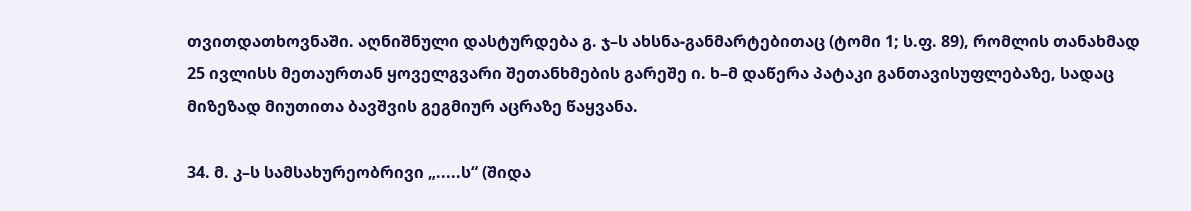თვითდათხოვნაში. აღნიშნული დასტურდება გ. ჯ–ს ახსნა-განმარტებითაც (ტომი 1; ს.ფ. 89), რომლის თანახმად 25 ივლისს მეთაურთან ყოველგვარი შეთანხმების გარეშე ი. ხ–მ დაწერა პატაკი განთავისუფლებაზე, სადაც მიზეზად მიუთითა ბავშვის გეგმიურ აცრაზე წაყვანა.

34. მ. კ–ს სამსახურეობრივი „.....ს“ (შიდა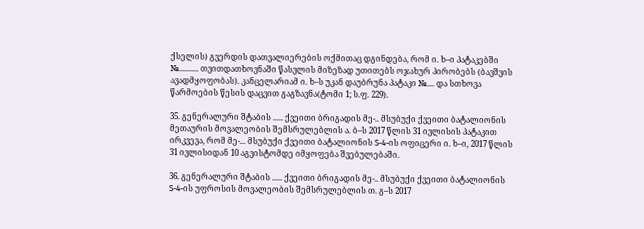ქსელის) გვერდის დათვალიერების ოქმითაც დგინდება, რომ ი. ხ–ი პატაკებში №.......... თვითდათხოვნაში წასვლის მიზეზად უთითებს ოჯახურ პირობებს (ბავშვის ავადმყოფობას). კანცელარიამ ი. ხ–ს უკან დაუბრუნა პატაკი №.... და სთხოვა წარმოების წესის დაცვით გაგზავნა(ტომი 1; ს.ფ. 229).

35. გენერალური შტაბის ..... ქვეითი ბრიგადის მე-.. მსუბუქი ქვეითი ბატალიონის მეთაურის მოვალეობის შემსრულებლის ა. ბ–ს 2017 წლის 31 ივლისის პატაკით ირკვევა, რომ მე-... მსუბუქი ქვეითი ბატალიონის S-4-ის ოფიცერი ი. ხ–ი, 2017 წლის 31 ივლისიდან 10 აგვისტომდე იმყოფება შვებულებაში.

36. გენერალური შტაბის ..... ქვეითი ბრიგადის მე-.. მსუბუქი ქვეითი ბატალიონის S-4-ის უფროსის მოვალეობის შემსრულებლის თ. გ–ს 2017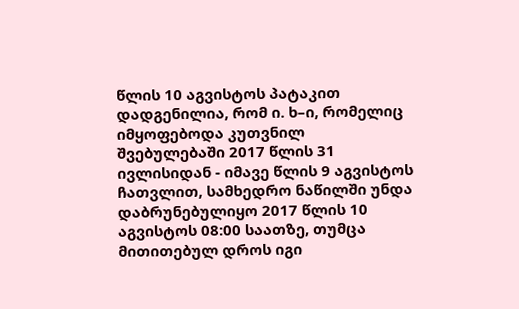წლის 10 აგვისტოს პატაკით დადგენილია, რომ ი. ხ–ი, რომელიც იმყოფებოდა კუთვნილ შვებულებაში 2017 წლის 31 ივლისიდან - იმავე წლის 9 აგვისტოს ჩათვლით, სამხედრო ნაწილში უნდა დაბრუნებულიყო 2017 წლის 10 აგვისტოს 08:00 საათზე, თუმცა მითითებულ დროს იგი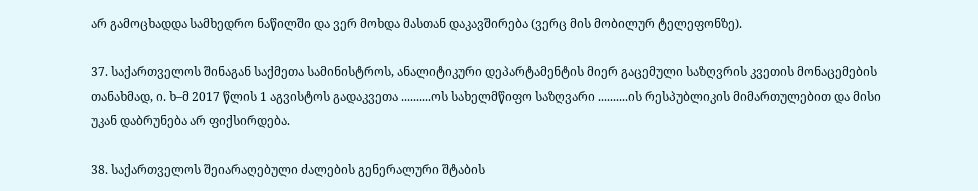არ გამოცხადდა სამხედრო ნაწილში და ვერ მოხდა მასთან დაკავშირება (ვერც მის მობილურ ტელეფონზე).

37. საქართველოს შინაგან საქმეთა სამინისტროს, ანალიტიკური დეპარტამენტის მიერ გაცემული საზღვრის კვეთის მონაცემების თანახმად, ი. ხ–მ 2017 წლის 1 აგვისტოს გადაკვეთა ..........ოს სახელმწიფო საზღვარი ..........ის რესპუბლიკის მიმართულებით და მისი უკან დაბრუნება არ ფიქსირდება.

38. საქართველოს შეიარაღებული ძალების გენერალური შტაბის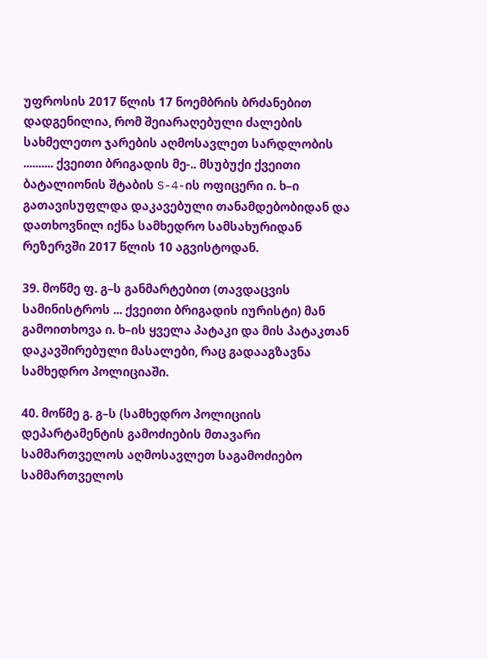უფროსის 2017 წლის 17 ნოემბრის ბრძანებით დადგენილია, რომ შეიარაღებული ძალების სახმელეთო ჯარების აღმოსავლეთ სარდლობის .......... ქვეითი ბრიგადის მე-.. მსუბუქი ქვეითი ბატალიონის შტაბის S-4-ის ოფიცერი ი. ხ–ი გათავისუფლდა დაკავებული თანამდებობიდან და დათხოვნილ იქნა სამხედრო სამსახურიდან რეზერვში 2017 წლის 10 აგვისტოდან.

39. მოწმე ფ. გ–ს განმარტებით (თავდაცვის სამინისტროს ... ქვეითი ბრიგადის იურისტი) მან გამოითხოვა ი. ხ–ის ყველა პატაკი და მის პატაკთან დაკავშირებული მასალები, რაც გადააგზავნა სამხედრო პოლიციაში.

40. მოწმე გ. გ–ს (სამხედრო პოლიციის დეპარტამენტის გამოძიების მთავარი სამმართველოს აღმოსავლეთ საგამოძიებო სამმართველოს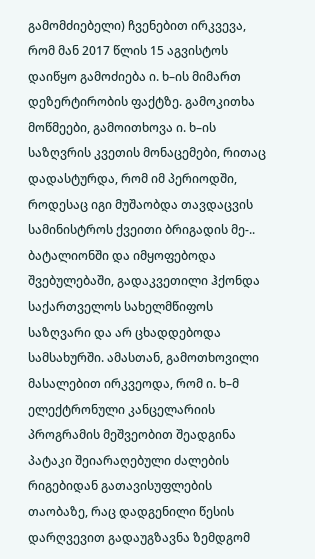გამომძიებელი) ჩვენებით ირკვევა, რომ მან 2017 წლის 15 აგვისტოს დაიწყო გამოძიება ი. ხ–ის მიმართ დეზერტირობის ფაქტზე. გამოკითხა მოწმეები, გამოითხოვა ი. ხ–ის საზღვრის კვეთის მონაცემები, რითაც დადასტურდა, რომ იმ პერიოდში, როდესაც იგი მუშაობდა თავდაცვის სამინისტროს ქვეითი ბრიგადის მე-.. ბატალიონში და იმყოფებოდა შვებულებაში, გადაკვეთილი ჰქონდა საქართველოს სახელმწიფოს საზღვარი და არ ცხადდებოდა სამსახურში. ამასთან, გამოთხოვილი მასალებით ირკვეოდა, რომ ი. ხ–მ ელექტრონული კანცელარიის პროგრამის მეშვეობით შეადგინა პატაკი შეიარაღებული ძალების რიგებიდან გათავისუფლების თაობაზე, რაც დადგენილი წესის დარღვევით გადაუგზავნა ზემდგომ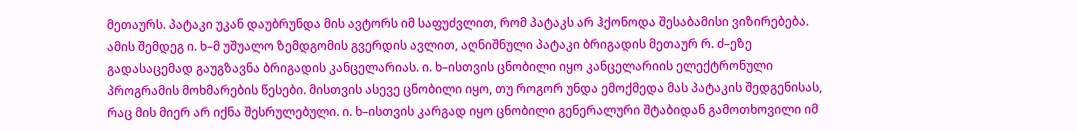მეთაურს. პატაკი უკან დაუბრუნდა მის ავტორს იმ საფუძვლით, რომ პატაკს არ ჰქონოდა შესაბამისი ვიზირებება. ამის შემდეგ ი. ხ–მ უშუალო ზემდგომის გვერდის ავლით, აღნიშნული პატაკი ბრიგადის მეთაურ რ. ძ–ეზე გადასაცემად გაუგზავნა ბრიგადის კანცელარიას. ი. ხ–ისთვის ცნობილი იყო კანცელარიის ელექტრონული პროგრამის მოხმარების წესები. მისთვის ასევე ცნობილი იყო, თუ როგორ უნდა ემოქმედა მას პატაკის შედგენისას, რაც მის მიერ არ იქნა შესრულებული. ი. ხ–ისთვის კარგად იყო ცნობილი გენერალური შტაბიდან გამოთხოვილი იმ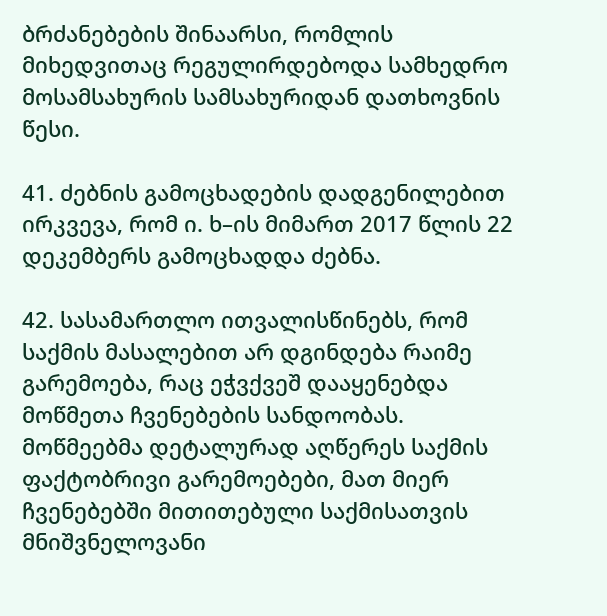ბრძანებების შინაარსი, რომლის მიხედვითაც რეგულირდებოდა სამხედრო მოსამსახურის სამსახურიდან დათხოვნის წესი.

41. ძებნის გამოცხადების დადგენილებით ირკვევა, რომ ი. ხ–ის მიმართ 2017 წლის 22 დეკემბერს გამოცხადდა ძებნა.

42. სასამართლო ითვალისწინებს, რომ საქმის მასალებით არ დგინდება რაიმე გარემოება, რაც ეჭვქვეშ დააყენებდა მოწმეთა ჩვენებების სანდოობას. მოწმეებმა დეტალურად აღწერეს საქმის ფაქტობრივი გარემოებები, მათ მიერ ჩვენებებში მითითებული საქმისათვის მნიშვნელოვანი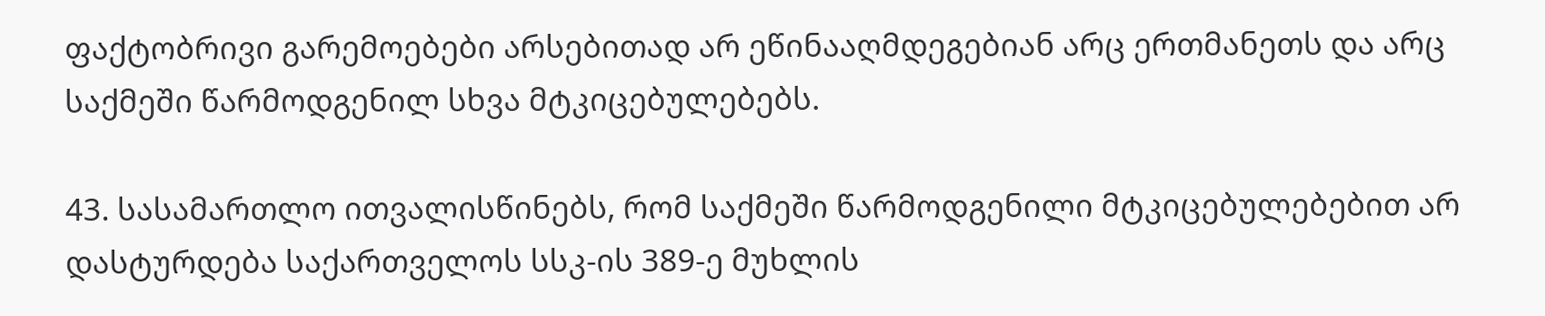ფაქტობრივი გარემოებები არსებითად არ ეწინააღმდეგებიან არც ერთმანეთს და არც საქმეში წარმოდგენილ სხვა მტკიცებულებებს.

43. სასამართლო ითვალისწინებს, რომ საქმეში წარმოდგენილი მტკიცებულებებით არ დასტურდება საქართველოს სსკ-ის 389-ე მუხლის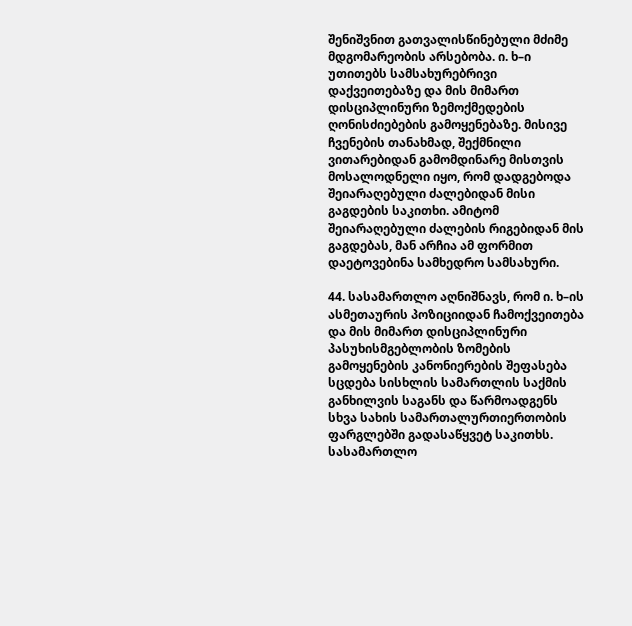შენიშვნით გათვალისწინებული მძიმე მდგომარეობის არსებობა. ი. ხ–ი უთითებს სამსახურებრივი დაქვეითებაზე და მის მიმართ დისციპლინური ზემოქმედების ღონისძიებების გამოყენებაზე. მისივე ჩვენების თანახმად, შექმნილი ვითარებიდან გამომდინარე მისთვის მოსალოდნელი იყო, რომ დადგებოდა შეიარაღებული ძალებიდან მისი გაგდების საკითხი. ამიტომ შეიარაღებული ძალების რიგებიდან მის გაგდებას, მან არჩია ამ ფორმით დაეტოვებინა სამხედრო სამსახური.

44. სასამართლო აღნიშნავს, რომ ი. ხ–ის ასმეთაურის პოზიციიდან ჩამოქვეითება და მის მიმართ დისციპლინური პასუხისმგებლობის ზომების გამოყენების კანონიერების შეფასება სცდება სისხლის სამართლის საქმის განხილვის საგანს და წარმოადგენს სხვა სახის სამართალურთიერთობის ფარგლებში გადასაწყვეტ საკითხს. სასამართლო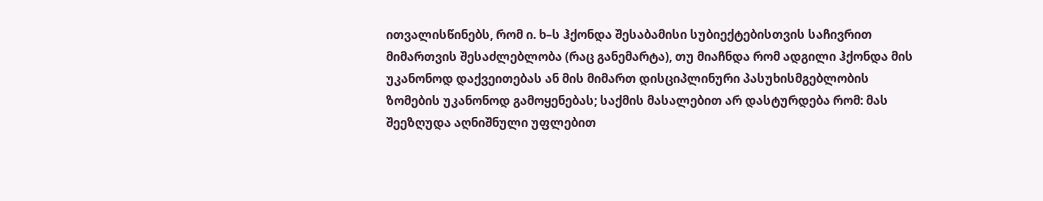ითვალისწინებს, რომ ი. ხ–ს ჰქონდა შესაბამისი სუბიექტებისთვის საჩივრით მიმართვის შესაძლებლობა (რაც განემარტა), თუ მიაჩნდა რომ ადგილი ჰქონდა მის უკანონოდ დაქვეითებას ან მის მიმართ დისციპლინური პასუხისმგებლობის ზომების უკანონოდ გამოყენებას; საქმის მასალებით არ დასტურდება რომ: მას შეეზღუდა აღნიშნული უფლებით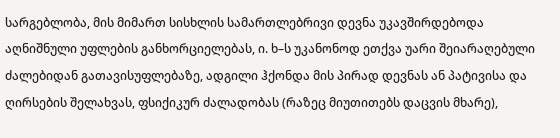სარგებლობა, მის მიმართ სისხლის სამართლებრივი დევნა უკავშირდებოდა აღნიშნული უფლების განხორციელებას, ი. ხ–ს უკანონოდ ეთქვა უარი შეიარაღებული ძალებიდან გათავისუფლებაზე, ადგილი ჰქონდა მის პირად დევნას ან პატივისა და ღირსების შელახვას, ფსიქიკურ ძალადობას (რაზეც მიუთითებს დაცვის მხარე),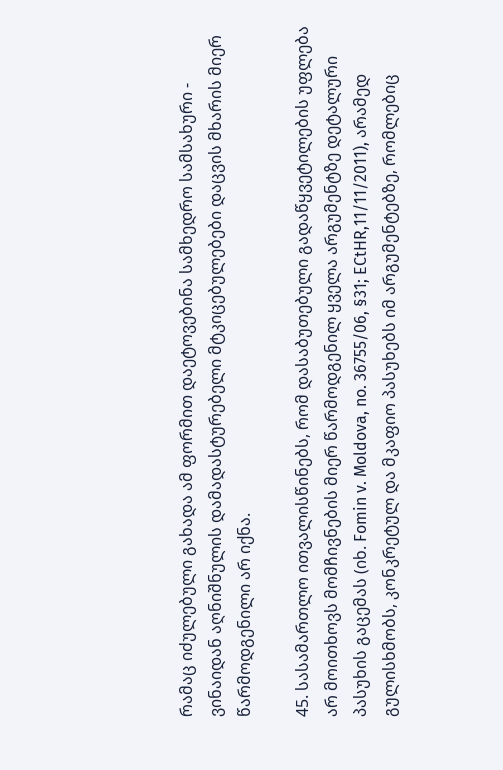რამაც იძულებული გახადა ამ ფორმით დაეტოვებინა სამხედრო სამსახური - ვინაიდან აღნიშნულის დამადასტურებელი მტკიცებულებები დაცვის მხარის მიერ წარმოდგენილი არ იქნა.

45. სასამართლო ითვალისწინებს, რომ დასაბუთებული გადაწყვეტილების უფლება არ მოითხოვს მომჩივნების მიერ წარმოდგენილ ყველა არგუმენტზე დეტალური პასუხის გაცემას (იხ. Fomin v. Moldova, no. 36755/06, §31; ECtHR,11/11/2011), არამედ გულისხმობს, კონკრეტულ და მკაფიო პასუხებს იმ არგუმენტებზე, რომლებიც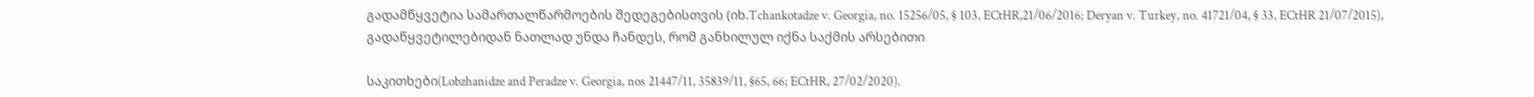გადამწყვეტია სამართალწარმოების შედეგებისთვის (იხ.Tchankotadze v. Georgia, no. 15256/05, § 103, ECtHR,21/06/2016; Deryan v. Turkey, no. 41721/04, § 33, ECtHR 21/07/2015), გადაწყვეტილებიდან ნათლად უნდა ჩანდეს, რომ განხილულ იქნა საქმის არსებითი

საკითხები(Lobzhanidze and Peradze v. Georgia, nos 21447/11, 35839/11, §65, 66; ECtHR, 27/02/2020).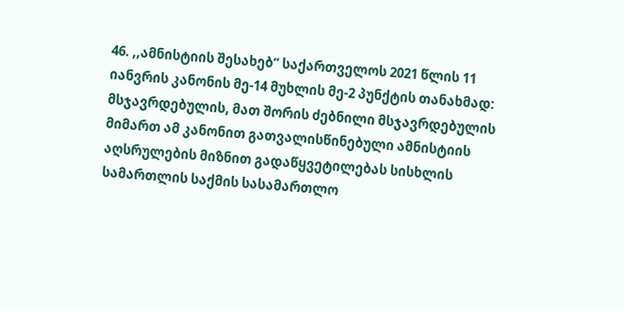46. ,,ამნისტიის შესახებ“ საქართველოს 2021 წლის 11 იანვრის კანონის მე-14 მუხლის მე-2 პუნქტის თანახმად: მსჯავრდებულის, მათ შორის ძებნილი მსჯავრდებულის მიმართ ამ კანონით გათვალისწინებული ამნისტიის აღსრულების მიზნით გადაწყვეტილებას სისხლის სამართლის საქმის სასამართლო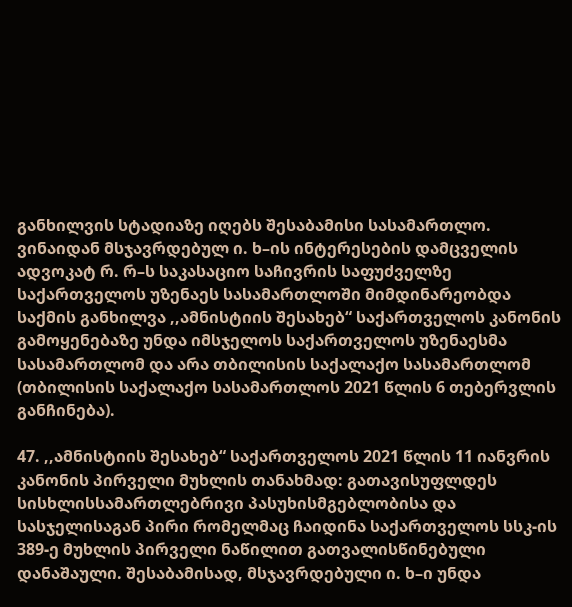განხილვის სტადიაზე იღებს შესაბამისი სასამართლო. ვინაიდან მსჯავრდებულ ი. ხ–ის ინტერესების დამცველის ადვოკატ რ. რ–ს საკასაციო საჩივრის საფუძველზე საქართველოს უზენაეს სასამართლოში მიმდინარეობდა საქმის განხილვა ,,ამნისტიის შესახებ“ საქართველოს კანონის გამოყენებაზე უნდა იმსჯელოს საქართველოს უზენაესმა სასამართლომ და არა თბილისის საქალაქო სასამართლომ (თბილისის საქალაქო სასამართლოს 2021 წლის 6 თებერვლის განჩინება).

47. ,,ამნისტიის შესახებ“ საქართველოს 2021 წლის 11 იანვრის კანონის პირველი მუხლის თანახმად: გათავისუფლდეს სისხლისსამართლებრივი პასუხისმგებლობისა და სასჯელისაგან პირი რომელმაც ჩაიდინა საქართველოს სსკ-ის 389-ე მუხლის პირველი ნაწილით გათვალისწინებული დანაშაული. შესაბამისად, მსჯავრდებული ი. ხ–ი უნდა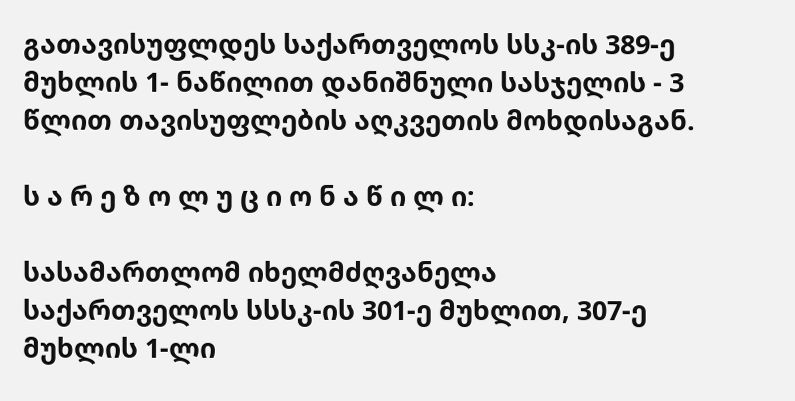გათავისუფლდეს საქართველოს სსკ-ის 389-ე მუხლის 1- ნაწილით დანიშნული სასჯელის - 3 წლით თავისუფლების აღკვეთის მოხდისაგან.

ს ა რ ე ზ ო ლ უ ც ი ო ნ ა წ ი ლ ი:

სასამართლომ იხელმძღვანელა საქართველოს სსსკ-ის 301-ე მუხლით, 307-ე მუხლის 1-ლი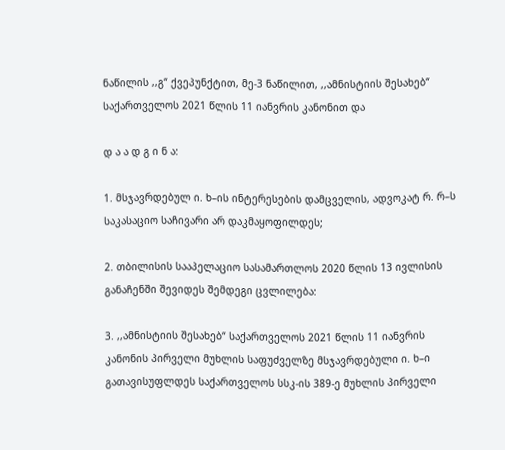ნაწილის ,,გ“ ქვეპუნქტით, მე-3 ნაწილით, ,,ამნისტიის შესახებ“ საქართველოს 2021 წლის 11 იანვრის კანონით და

დ ა ა დ გ ი ნ ა:

1. მსჯავრდებულ ი. ხ–ის ინტერესების დამცველის, ადვოკატ რ. რ–ს საკასაციო საჩივარი არ დაკმაყოფილდეს;

2. თბილისის სააპელაციო სასამართლოს 2020 წლის 13 ივლისის განაჩენში შევიდეს შემდეგი ცვლილება:

3. ,,ამნისტიის შესახებ“ საქართველოს 2021 წლის 11 იანვრის კანონის პირველი მუხლის საფუძველზე მსჯავრდებული ი. ხ–ი გათავისუფლდეს საქართველოს სსკ-ის 389-ე მუხლის პირველი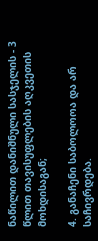ნაწილით დანიშნული სასჯელის - 3 წლით თავისუფლების აღკვეთის მოხდისაგან;

4. განაჩენი საბოლოოა და არ საჩივრდება.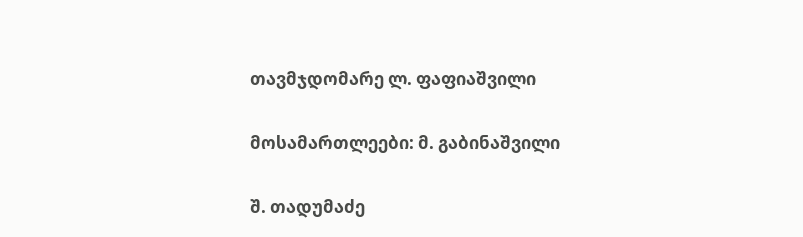თავმჯდომარე ლ. ფაფიაშვილი

მოსამართლეები: მ. გაბინაშვილი

შ. თადუმაძე